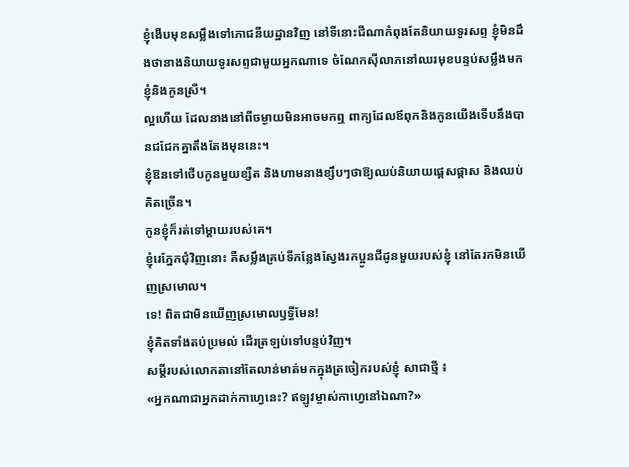ខ្ញុំងើបមុខសម្លឹងទៅភោជនីយដ្ឋានវិញ នៅទីនោះជីណាកំពុងតែនិយាយទូរសព្ទ ខ្ញុំមិនដឹងថានាងនិយាយទូរសព្ទជាមួយអ្នកណាទេ ចំណែកស៊ីលាភនៅឈរមុខបន្ទប់សម្លឹងមកខ្ញុំនិងកូនស្រី។
ល្អហើយ ដែលនាងនៅពីចម្ងាយមិនអាចមកឮ ពាក្យដែលឪពុកនិងកូនយើងទើបនឹងបានជជែកគ្នាតឹងតែងមុននេះ។
ខ្ញុំឱនទៅថើបកូនមួយខ្សឺត និងហាមនាងខ្សឹបៗថាឱ្យឈប់និយាយផ្ដេសផ្ដាស និងឈប់គិតច្រើន។
កូនខ្ញុំក៏រត់ទៅម្តាយរបស់គេ។
ខ្ញុំរេភ្នែកជុំវិញនោះ គឺសម្លឹងគ្រប់ទីកន្លែងស្វែងរកប្អូនជីដូនមួយរបស់ខ្ញុំ នៅតែរកមិនឃើញស្រមោល។
ទេ! ពិតជាមិនឃើញស្រមោលឫទ្ធីមែន!
ខ្ញុំគិតទាំងតប់ប្រមល់ ដើរត្រឡប់ទៅបន្ទប់វិញ។
សម្ដីរបស់លោកតានៅតែលាន់មាត់មកក្នុងត្រចៀករបស់ខ្ញុំ សាជាថ្មី ៖
«អ្នកណាជាអ្នកដាក់កាហ្វេនេះ? ឥឡូវម្ចាស់កាហ្វេនៅឯណា?»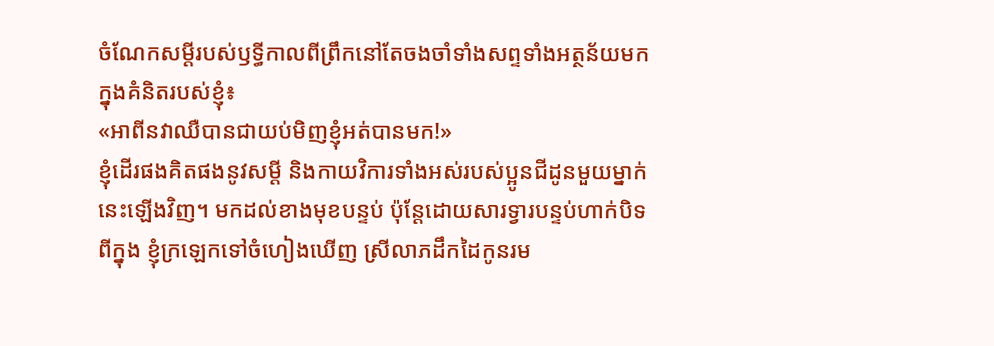ចំណែកសម្តីរបស់ឫទ្ធីកាលពីព្រឹកនៅតែចងចាំទាំងសព្ទទាំងអត្ថន័យមកក្នុងគំនិតរបស់ខ្ញុំ៖
«អាពីនវាឈឺបានជាយប់មិញខ្ញុំអត់បានមក!»
ខ្ញុំដើរផងគិតផងនូវសម្តី និងកាយវិការទាំងអស់របស់ប្អូនជីដូនមួយម្នាក់នេះឡើងវិញ។ មកដល់ខាងមុខបន្ទប់ ប៉ុន្តែដោយសារទ្វារបន្ទប់ហាក់បិទពីក្នុង ខ្ញុំក្រឡេកទៅចំហៀងឃើញ ស្រីលាភដឹកដៃកូនរម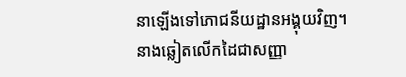នាឡើងទៅភោជនីយដ្ឋានអង្គុយវិញ។
នាងឆ្លៀតលើកដៃជាសញ្ញា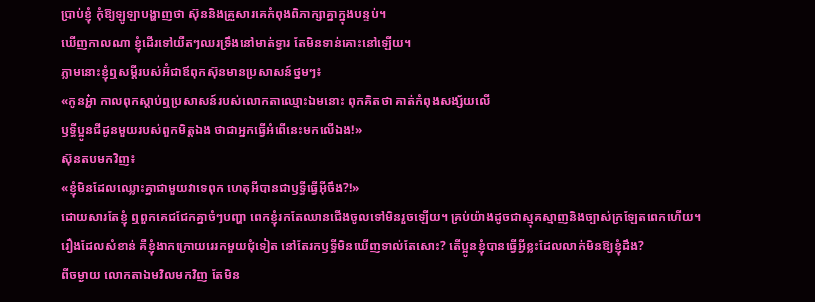ប្រាប់ខ្ញុំ កុំឱ្យឡូឡាបង្ហាញថា ស៊ុននិងគ្រួសារគេកំពុងពិភាក្សាគ្នាក្នុងបន្ទប់។
ឃើញកាលណា ខ្ញុំដើរទៅយឺតៗឈរទ្រឹងនៅមាត់ទ្វារ តែមិនទាន់គោះនៅឡើយ។
ភ្លាមនោះខ្ញុំឮសម្ដីរបស់អ៊ំជាឪពុកស៊ុនមានប្រសាសន៍ថ្នមៗ៖
«កូនអ្ហ៎ា កាលពុកស្ដាប់ឮប្រសាសន៍របស់លោកតាឈ្មោះឯមនោះ ពុកគិតថា គាត់កំពុងសង្ស័យលើ
ឫទ្ធីប្អូនជីដូនមួយរបស់ពួកមិត្តឯង ថាជាអ្នកធ្វើអំពើនេះមកលើឯង!»
ស៊ុនតបមកវិញ៖
«ខ្ញុំមិនដែលឈ្លោះគ្នាជាមួយវាទេពុក ហេតុអីបានជាឫទ្ធីធ្វើអ៊ីចឹង?!»
ដោយសារតែខ្ញុំ ឮពួកគេជជែកគ្នាចំៗបញ្ហា ពេកខ្ញុំរកតែឈានជើងចូលទៅមិនរួចឡើយ។ គ្រប់យ៉ាងដូចជាស្មុគស្មាញនិងច្បាស់ក្រឡែតពេកហើយ។
រឿងដែលសំខាន់ គឺខ្ញុំងាកក្រោយរេរកមួយជុំទៀត នៅតែរកឫទ្ធីមិនឃើញទាល់តែសោះ? តើប្អូនខ្ញុំបានធ្វើអ្វីខ្លះដែលលាក់មិនឱ្យខ្ញុំដឹង?
ពីចម្ងាយ លោកតាឯមវិលមកវិញ តែមិន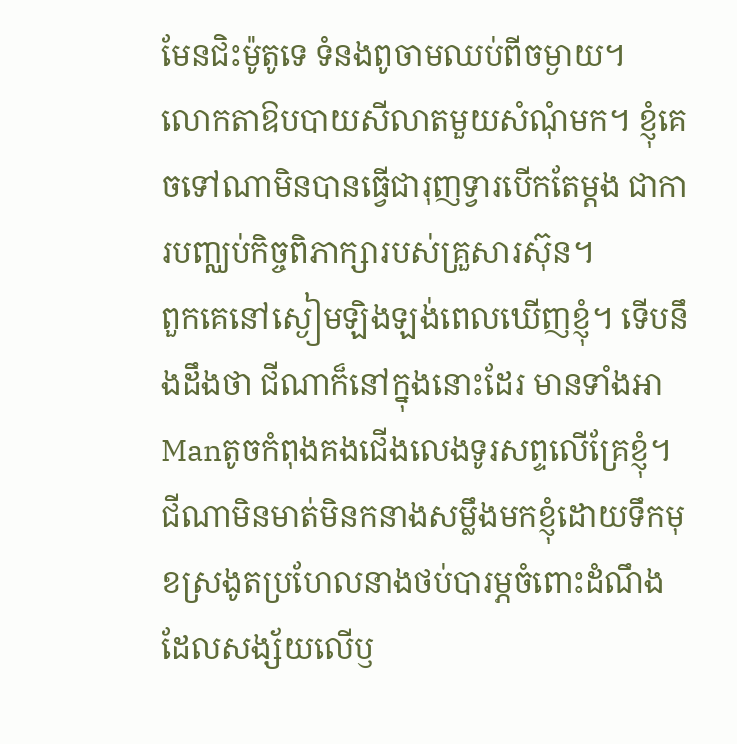មែនជិះម៉ូតូទេ ទំនងពូចាមឈប់ពីចម្ងាយ។
លោកតាឱបបាយសីលាតមួយសំណុំមក។ ខ្ញុំគេចទៅណាមិនបានធ្វើជារុញទ្វារបើកតែម្តង ជាការបញ្ឈប់កិច្ចពិភាក្សារបស់គ្រួសារស៊ុន។
ពួកគេនៅស្ងៀមឡិងឡង់ពេលឃើញខ្ញុំ។ ទើបនឹងដឹងថា ជីណាក៏នៅក្នុងនោះដែរ មានទាំងអាManតូចកំពុងគងជើងលេងទូរសព្ទលើគ្រែខ្ញុំ។
ជីណាមិនមាត់មិនកនាងសម្លឹងមកខ្ញុំដោយទឹកមុខស្រងូតប្រហែលនាងថប់បារម្ភចំពោះដំណឹងដែលសង្ស័យលើឫ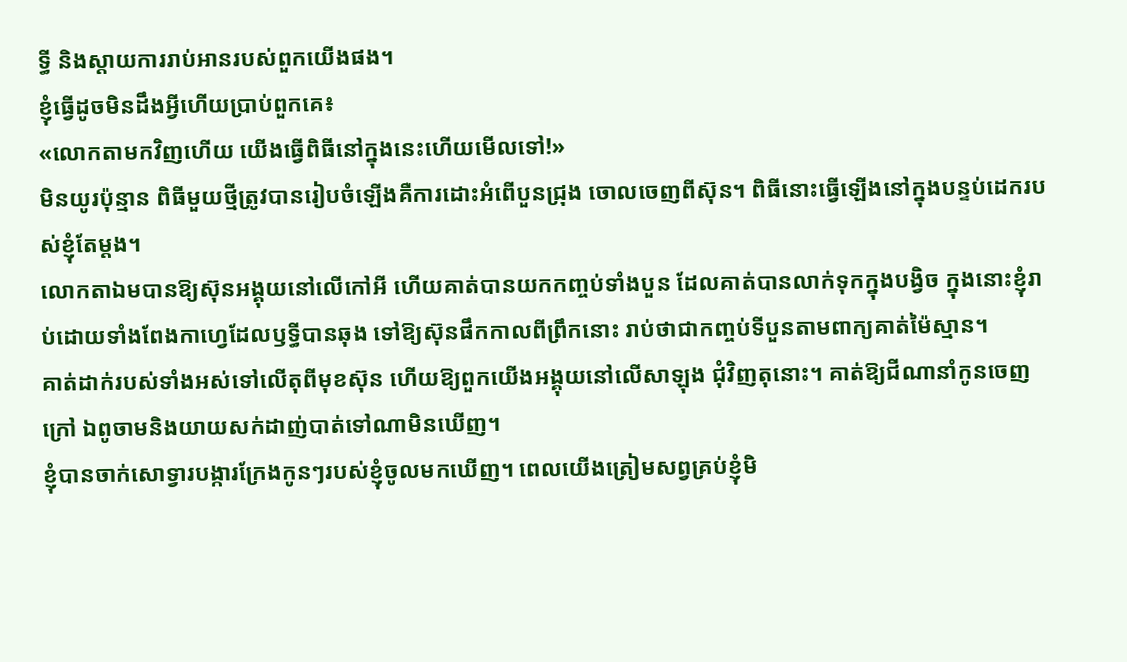ទ្ធី និងស្តាយការរាប់អានរបស់ពួកយើងផង។
ខ្ញុំធ្វើដូចមិនដឹងអ្វីហើយប្រាប់ពួកគេ៖
«លោកតាមកវិញហើយ យើងធ្វើពិធីនៅក្នុងនេះហើយមើលទៅ!»
មិនយូរប៉ុន្មាន ពិធីមួយថ្មីត្រូវបានរៀបចំឡើងគឺការដោះអំពើបួនជ្រុង ចោលចេញពីស៊ុន។ ពិធីនោះធ្វើឡើងនៅក្នុងបន្ទប់ដេករបស់ខ្ញុំតែម្ដង។
លោកតាឯមបានឱ្យស៊ុនអង្គុយនៅលើកៅអី ហើយគាត់បានយកកញ្ចប់ទាំងបួន ដែលគាត់បានលាក់ទុកក្នុងបង្វិច ក្នុងនោះខ្ញុំរាប់ដោយទាំងពែងកាហ្វេដែលឫទ្ធីបានឆុង ទៅឱ្យស៊ុនផឹកកាលពីព្រឹកនោះ រាប់ថាជាកញ្ចប់ទីបួនតាមពាក្យគាត់ម៉ៃស្មាន។
គាត់ដាក់របស់ទាំងអស់ទៅលើតុពីមុខស៊ុន ហើយឱ្យពួកយើងអង្គុយនៅលើសាឡុង ជុំវិញតុនោះ។ គាត់ឱ្យជីណានាំកូនចេញក្រៅ ឯពូចាមនិងយាយសក់ដាញ់បាត់ទៅណាមិនឃើញ។
ខ្ញុំបានចាក់សោទ្វារបង្ការក្រែងកូនៗរបស់ខ្ញុំចូលមកឃើញ។ ពេលយើងត្រៀមសព្វគ្រប់ខ្ញុំមិ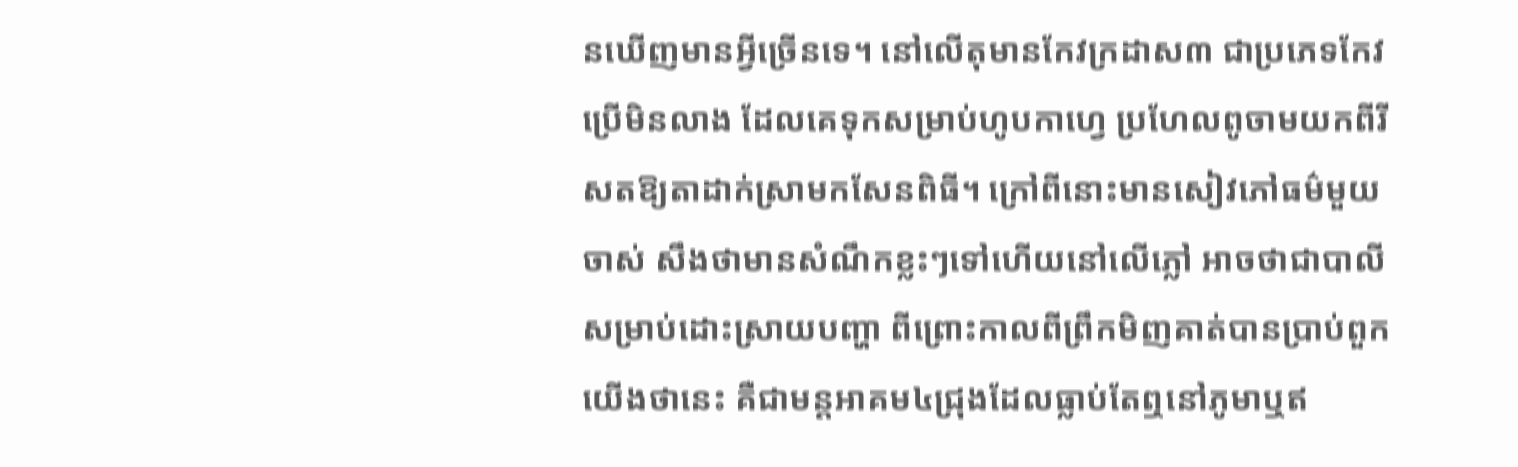នឃើញមានអ្វីច្រើនទេ។ នៅលើតុមានកែវក្រដាស៣ ជាប្រភេទកែវប្រើមិនលាង ដែលគេទុកសម្រាប់ហូបកាហ្វេ ប្រហែលពូចាមយកពីរីសតឱ្យតាដាក់ស្រាមកសែនពិធី។ ក្រៅពីនោះមានសៀវភៅធម៌មួយចាស់ សឹងថាមានសំណឹកខ្លះៗទៅហើយនៅលើភ្លៅ អាចថាជាបាលី សម្រាប់ដោះស្រាយបញ្ហា ពីព្រោះកាលពីព្រឹកមិញគាត់បានប្រាប់ពួកយើងថានេះ គឺជាមន្តអាគម៤ជ្រុងដែលធ្លាប់តែឮនៅភូមាឬឥ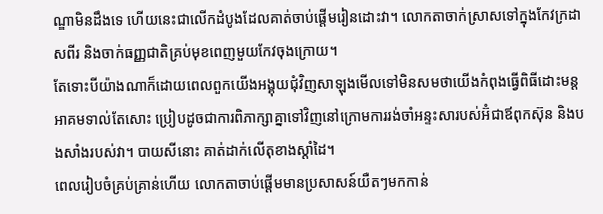ណ្ឌាមិនដឹងទេ ហើយនេះជាលើកដំបូងដែលគាត់ចាប់ផ្តើមរៀនដោះវា។ លោកតាចាក់ស្រាសទៅក្នុងកែវក្រដាសពីរ និងចាក់ធញ្ញជាតិគ្រប់មុខពេញមួយកែវចុងក្រោយ។
តែទោះបីយ៉ាងណាក៏ដោយពេលពួកយើងអង្គុយជុំវិញសាឡុងមើលទៅមិនសមថាយើងកំពុងធ្វើពិធីដោះមន្តអាគមទាល់តែសោះ ប្រៀបដូចជាការពិភាក្សាគ្នាទៅវិញនៅក្រោមការរង់ចាំអន្ទះសារបស់អ៊ំជាឪពុកស៊ុន និងបងសាំងរបស់វា។ បាយសីនោះ គាត់ដាក់លើតុខាងស្តាំដៃ។
ពេលរៀបចំគ្រប់គ្រាន់ហើយ លោកតាចាប់ផ្តើមមានប្រសាសន៍យឺតៗមកកាន់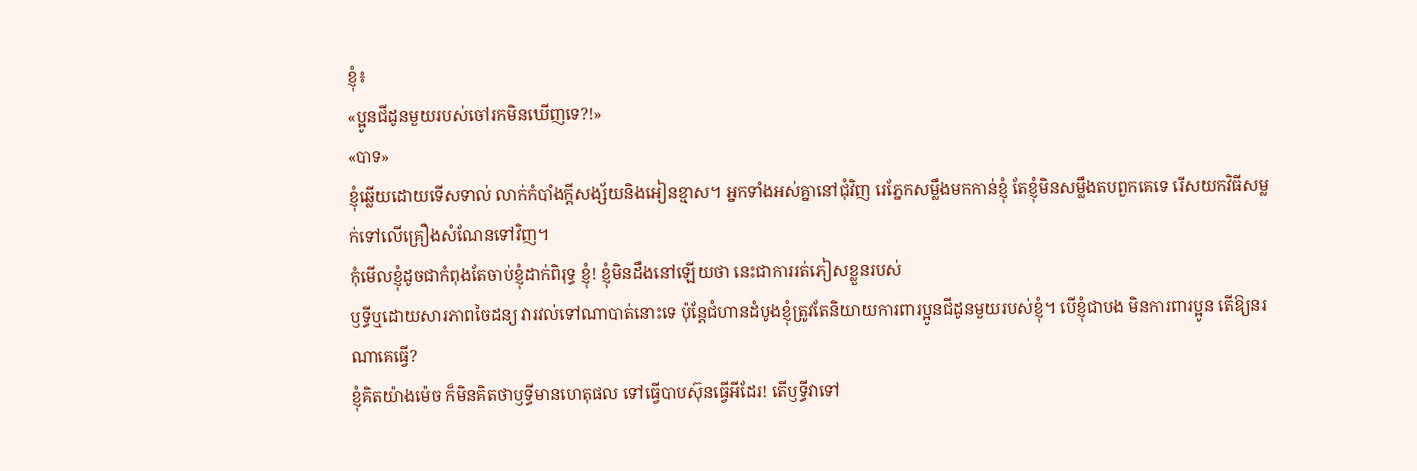ខ្ញុំ៖
«ប្អូនជីដូនមួយរបស់ចៅរកមិនឃើញទេ?!»
«បាទ»
ខ្ញុំឆ្លើយដោយទើសទាល់ លាក់កំបាំងក្តីសង្ស័យនិងអៀនខ្មាស។ អ្នកទាំងអស់គ្នានៅជុំវិញ រេភ្នែកសម្លឹងមកកាន់ខ្ញុំ តែខ្ញុំមិនសម្លឹងតបពួកគេទេ រើសយកវិធីសម្លក់ទៅលើគ្រឿងសំណែនទៅវិញ។
កុំមើលខ្ញុំដូចជាកំពុងតែចាប់ខ្ញុំដាក់ពិរុទ្ធ ខ្ញុំ! ខ្ញុំមិនដឹងនៅឡើយថា នេះជាការរត់ភៀសខ្លួនរបស់
ឫទ្ធីឬដោយសារភាពចៃដន្យ វារវល់ទៅណាបាត់នោះទេ ប៉ុន្តែជំហានដំបូងខ្ញុំត្រូវតែនិយាយការពារប្អូនជីដូនមួយរបស់ខ្ញុំ។ បើខ្ញុំជាបង មិនការពារប្អូន តើឱ្យនរណាគេធ្វើ?
ខ្ញុំគិតយ៉ាងម៉េច ក៏មិនគិតថាឫទ្ធីមានហេតុផល ទៅធ្វើបាបស៊ុនធ្វើអីដែរ! តើឫទ្ធីវាទៅ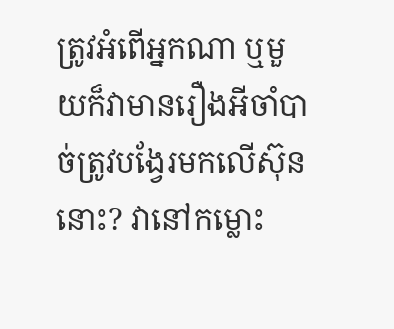ត្រូវអំពើអ្នកណា ឬមួយក៏វាមានរឿងអីចាំបាច់ត្រូវបង្វែរមកលើស៊ុននោះ? វានៅកម្លោះ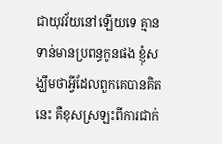ជាយុវវ័យនៅឡើយទេ គ្មានទាន់មានប្រពន្ធកូនផង ខ្ញុំសង្ឃឹមថាអ្វីដែលពួកគេបានគិតនេះ គឺខុសស្រឡះពីការជាក់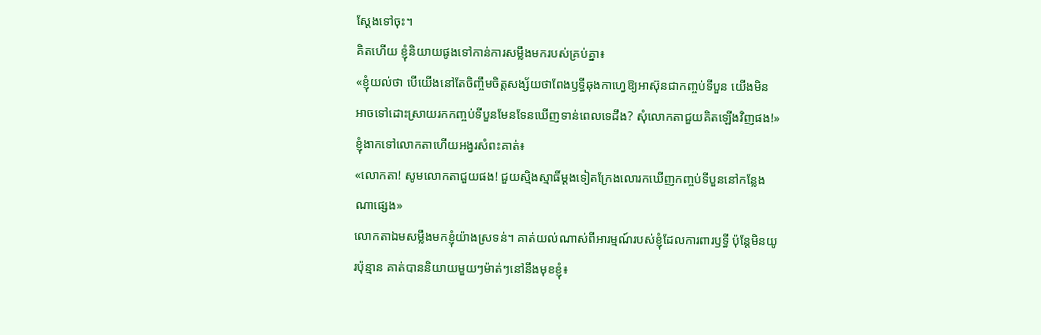ស្តែងទៅចុះ។
គិតហើយ ខ្ញុំនិយាយផូងទៅកាន់ការសម្លឹងមករបស់គ្រប់គ្នា៖
«ខ្ញុំយល់ថា បើយើងនៅតែចិញ្ចឹមចិត្តសង្ស័យថាពែងឫទ្ធីឆុងកាហ្វេឱ្យអាស៊ុនជាកញ្ចប់ទីបួន យើងមិនអាចទៅដោះស្រាយរកកញ្ចប់ទីបួនមែនទែនឃើញទាន់ពេលទេដឹង? សុំលោកតាជួយគិតឡើងវិញផង!»
ខ្ញុំងាកទៅលោកតាហើយអង្វរសំពះគាត់៖
«លោកតា! សូមលោកតាជួយផង! ជួយស្មិងស្មាធិ៍ម្ដងទៀតក្រែងលោរកឃើញកញ្ចប់ទីបួននៅកន្លែងណាផ្សេង»
លោកតាឯមសម្លឹងមកខ្ញុំយ៉ាងស្រទន់។ គាត់យល់ណាស់ពីអារម្មណ៍របស់ខ្ញុំដែលការពារឫទ្ធី ប៉ុន្តែមិនយូរប៉ុន្មាន គាត់បាននិយាយមួយៗម៉ាត់ៗនៅនឹងមុខខ្ញុំ៖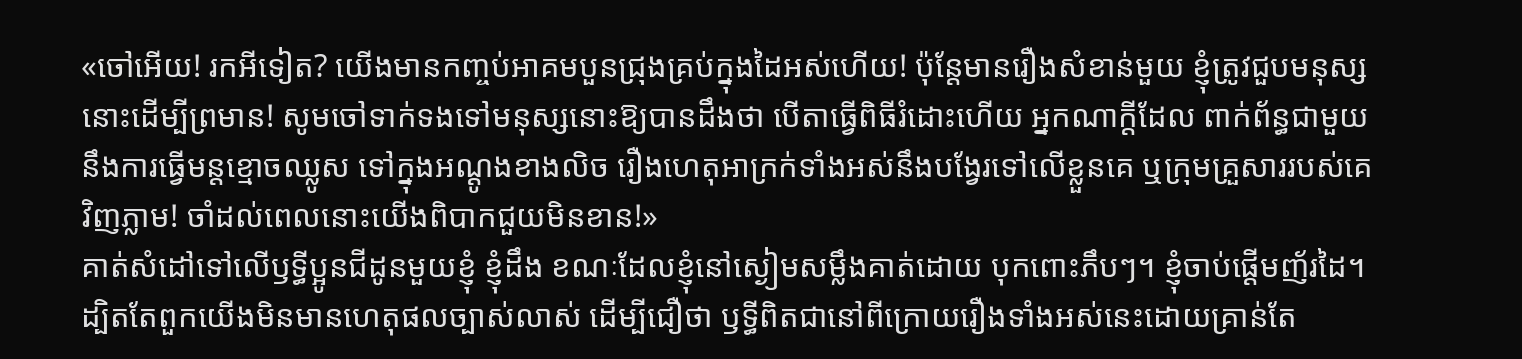«ចៅអើយ! រកអីទៀត? យើងមានកញ្ចប់អាគមបួនជ្រុងគ្រប់ក្នុងដៃអស់ហើយ! ប៉ុន្តែមានរឿងសំខាន់មួយ ខ្ញុំត្រូវជួបមនុស្សនោះដើម្បីព្រមាន! សូមចៅទាក់ទងទៅមនុស្សនោះឱ្យបានដឹងថា បើតាធ្វើពិធីរំដោះហើយ អ្នកណាក្តីដែល ពាក់ព័ន្ធជាមួយនឹងការធ្វើមន្តខ្មោចឈ្លូស ទៅក្នុងអណ្ដូងខាងលិច រឿងហេតុអាក្រក់ទាំងអស់នឹងបង្វែរទៅលើខ្លួនគេ ឬក្រុមគ្រួសាររបស់គេវិញភ្លាម! ចាំដល់ពេលនោះយើងពិបាកជួយមិនខាន!»
គាត់សំដៅទៅលើឫទ្ធីប្អូនជីដូនមួយខ្ញុំ ខ្ញុំដឹង ខណៈដែលខ្ញុំនៅស្ងៀមសម្លឹងគាត់ដោយ បុកពោះភឹបៗ។ ខ្ញុំចាប់ផ្ដើមញ័រដៃ។
ដ្បិតតែពួកយើងមិនមានហេតុផលច្បាស់លាស់ ដើម្បីជឿថា ឫទ្ធីពិតជានៅពីក្រោយរឿងទាំងអស់នេះដោយគ្រាន់តែ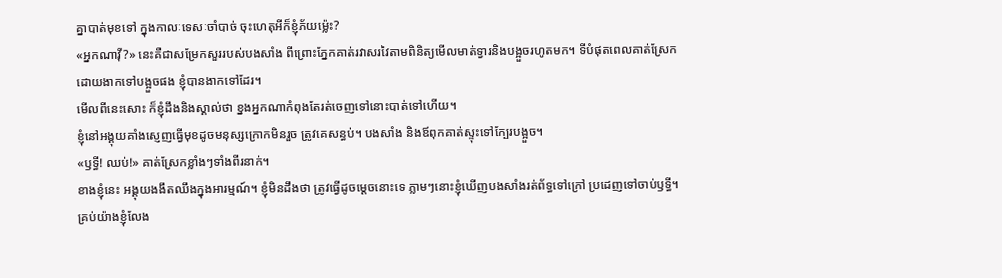គ្នាបាត់មុខទៅ ក្នុងកាលៈទេសៈចាំបាច់ ចុះហេតុអីក៏ខ្ញុំភ័យម្ល៉េះ?
«អ្នកណាវ៉ី?» នេះគឺជាសម្រែកសួររបស់បងសាំង ពីព្រោះភ្នែកគាត់រវាសរវៃតាមពិនិត្យមើលមាត់ទ្វារនិងបង្អួចរហូតមក។ ទីបំផុតពេលគាត់ស្រែកដោយងាកទៅបង្អួចផង ខ្ញុំបានងាកទៅដែរ។
មើលពីនេះសោះ ក៏ខ្ញុំដឹងនិងស្គាល់ថា ខ្នងអ្នកណាកំពុងតែរត់ចេញទៅនោះបាត់ទៅហើយ។
ខ្ញុំនៅអង្គុយគាំងស្ញេញធ្វើមុខដូចមនុស្សក្រោកមិនរួច ត្រូវគេសន្ធប់។ បងសាំង និងឪពុកគាត់ស្ទុះទៅក្បែរបង្អួច។
«ឫទ្ធី! ឈប់!» គាត់ស្រែកខ្លាំងៗទាំងពីរនាក់។
ខាងខ្ញុំនេះ អង្គុយងងឹតឈឹងក្នុងអារម្មណ៍។ ខ្ញុំមិនដឹងថា ត្រូវធ្វើដូចម្តេចនោះទេ ភ្លាមៗនោះខ្ញុំឃើញបងសាំងរត់ព័ទ្ធទៅក្រៅ ប្រដេញទៅចាប់ឫទ្ធី។
គ្រប់យ៉ាងខ្ញុំលែង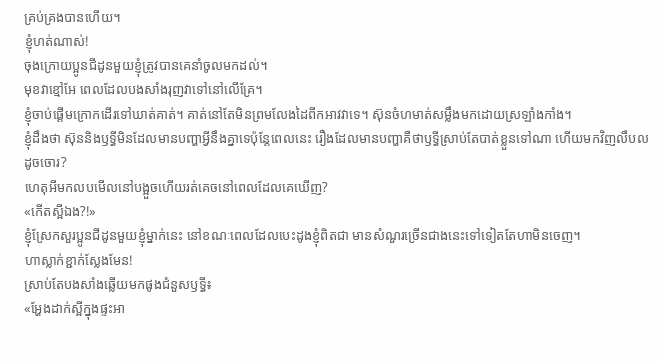គ្រប់គ្រងបានហើយ។
ខ្ញុំហត់ណាស់!
ចុងក្រោយប្អូនជីដូនមួយខ្ញុំត្រូវបានគេនាំចូលមកដល់។
មុខវាខ្មៅអែ ពេលដែលបងសាំងរុញវាទៅនៅលើគ្រែ។
ខ្ញុំចាប់ផ្ដើមក្រោកដើរទៅឃាត់គាត់។ គាត់នៅតែមិនព្រមលែងដៃពីកអាវវាទេ។ ស៊ុនចំហមាត់សម្លឹងមកដោយស្រឡាំងកាំង។
ខ្ញុំដឹងថា ស៊ុននិងឫទ្ធីមិនដែលមានបញ្ហាអ្វីនឹងគ្នាទេប៉ុន្តែពេលនេះ រឿងដែលមានបញ្ហាគឺថាឫទ្ធីស្រាប់តែបាត់ខ្លួនទៅណា ហើយមកវិញលឹបលដូចចោរ?
ហេតុអីមកលបមើលនៅបង្អួចហើយរត់គេចនៅពេលដែលគេឃើញ?
«កើតស្អីឯង?!»
ខ្ញុំស្រែកសួរប្អូនជីដូនមួយខ្ញុំម្នាក់នេះ នៅខណៈពេលដែលបេះដូងខ្ញុំពិតជា មានសំណួរច្រើនជាងនេះទៅទៀតតែហាមិនចេញ។
ហាស្លាក់ខ្ជាក់ស្លែងមែន!
ស្រាប់តែបងសាំងឆ្លើយមកផូងជំនួសឫទ្ធី៖
«អ្ហែងដាក់ស្អីក្នុងផ្ទះអា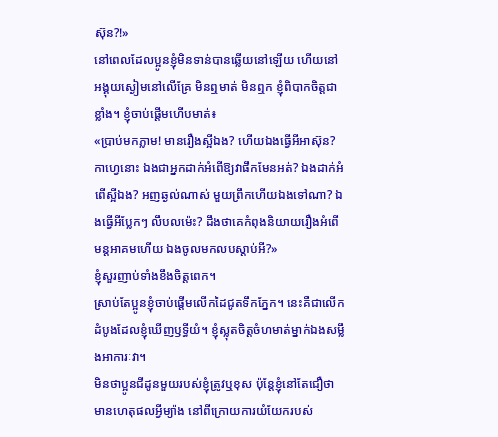ស៊ុន?!»
នៅពេលដែលប្អូនខ្ញុំមិនទាន់បានឆ្លើយនៅឡើយ ហើយនៅអង្គុយស្ងៀមនៅលើគ្រែ មិនឮមាត់ មិនឮក ខ្ញុំពិបាកចិត្តជាខ្លាំង។ ខ្ញុំចាប់ផ្ដើមហើបមាត់៖
«ប្រាប់មកភ្លាម! មានរឿងស្អីឯង? ហើយឯងធ្វើអីអាស៊ុន? កាហ្វេនោះ ឯងជាអ្នកដាក់អំពើឱ្យវាផឹកមែនអត់? ឯងដាក់អំពើស្អីឯង? អញឆ្ងល់ណាស់ មួយព្រឹកហើយឯងទៅណា? ឯងធ្វើអីប្លែកៗ លឹបលម៉េះ? ដឹងថាគេកំពុងនិយាយរឿងអំពើមន្តអាគមហើយ ឯងចូលមកលបស្ដាប់អី?»
ខ្ញុំសួរញាប់ទាំងខឹងចិត្តពេក។
ស្រាប់តែប្អូនខ្ញុំចាប់ផ្ដើមលើកដៃជូតទឹកភ្នែក។ នេះគឺជាលើកដំបូងដែលខ្ញុំឃើញឫទ្ធីយំ។ ខ្ញុំស្លុតចិត្តចំហមាត់ម្នាក់ឯងសម្លឹងអាការៈវា។
មិនថាប្អូនជីដូនមួយរបស់ខ្ញុំត្រូវឬខុស ប៉ុន្តែខ្ញុំនៅតែជឿថាមានហេតុផលអ្វីម្យ៉ាង នៅពីក្រោយការយំយែករបស់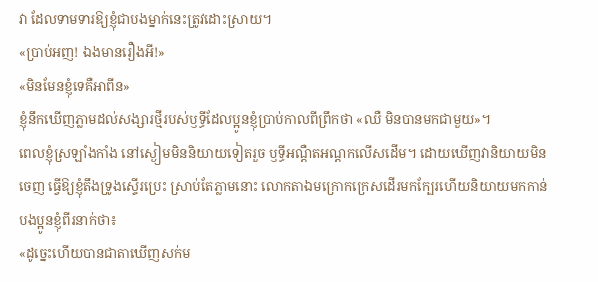វា ដែលទាមទារឱ្យខ្ញុំជាបងម្នាក់នេះត្រូវដោះស្រាយ។
«ប្រាប់អញ! ឯងមានរឿងអី!»
«មិនមែនខ្ញុំទេគឺអាពីន»
ខ្ញុំនឹកឃើញភ្លាមដល់សង្សារថ្មីរបស់ឫទ្ធីដែលប្អូនខ្ញុំប្រាប់កាលពីព្រឹកថា «ឈឺ មិនបានមកជាមួយ»។
ពេលខ្ញុំស្រឡាំងកាំង នៅស្ងៀមមិននិយាយទៀតរួច ឫទ្ធីអណ្ដឺតអណ្ដកលើសដើម។ ដោយឃើញវានិយាយមិនចេញ ធ្វើឱ្យខ្ញុំតឹងទ្រូងស្ទើរប្រេះ ស្រាប់តែភ្លាមនោះ លោកតាឯមក្រោកក្រេសដើរមកក្បែរហើយនិយាយមកកាន់បងប្អូនខ្ញុំពីរនាក់ថា៖
«ដូច្នេះហើយបានជាតាឃើញសក់ម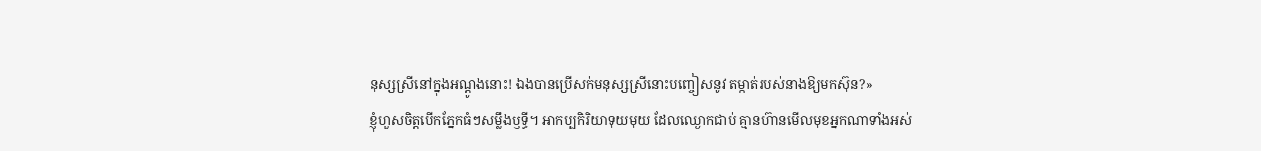នុស្សស្រីនៅក្នុងអណ្ដូងនោះ! ឯងបានប្រើសក់មនុស្សស្រីនោះបញ្ចៀសនូវ តម្កាត់របស់នាងឱ្យមកស៊ុន?»
ខ្ញុំហួសចិត្តបើកភ្នែកធំៗសម្លឹងឫទ្ធី។ អាកប្បកិរិយាទុយមុយ ដែលឈ្ងោកជាប់ គ្មានហ៊ានមើលមុខអ្នកណាទាំងអស់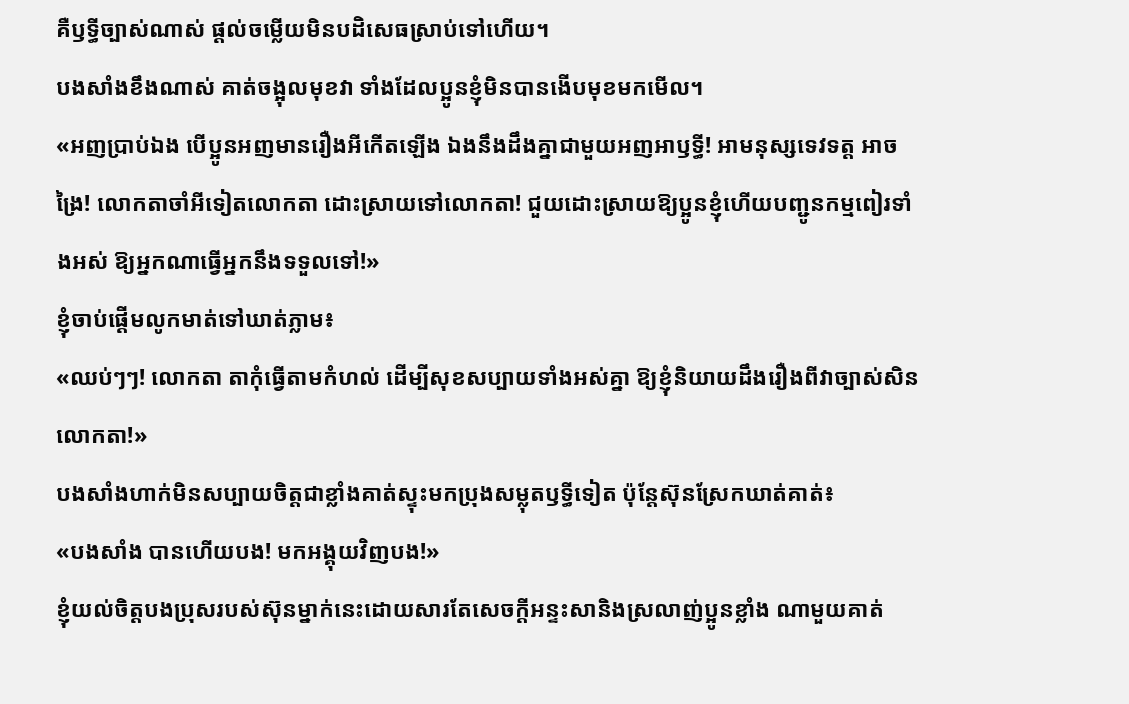គឺឫទ្ធីច្បាស់ណាស់ ផ្តល់ចម្លើយមិនបដិសេធស្រាប់ទៅហើយ។
បងសាំងខឹងណាស់ គាត់ចង្អុលមុខវា ទាំងដែលប្អូនខ្ញុំមិនបានងើបមុខមកមើល។
«អញប្រាប់ឯង បើប្អូនអញមានរឿងអីកើតឡើង ឯងនឹងដឹងគ្នាជាមួយអញអាឫទ្ធី! អាមនុស្សទេវទត្ត អាចង្រៃ! លោកតាចាំអីទៀតលោកតា ដោះស្រាយទៅលោកតា! ជួយដោះស្រាយឱ្យប្អូនខ្ញុំហើយបញ្ជូនកម្មពៀរទាំងអស់ ឱ្យអ្នកណាធ្វើអ្នកនឹងទទួលទៅ!»
ខ្ញុំចាប់ផ្ដើមលូកមាត់ទៅឃាត់ភ្លាម៖
«ឈប់ៗៗ! លោកតា តាកុំធ្វើតាមកំហល់ ដើម្បីសុខសប្បាយទាំងអស់គ្នា ឱ្យខ្ញុំនិយាយដឹងរឿងពីវាច្បាស់សិនលោកតា!»
បងសាំងហាក់មិនសប្បាយចិត្តជាខ្លាំងគាត់ស្ទុះមកប្រុងសម្លុតឫទ្ធីទៀត ប៉ុន្តែស៊ុនស្រែកឃាត់គាត់៖
«បងសាំង បានហើយបង! មកអង្គុយវិញបង!»
ខ្ញុំយល់ចិត្តបងប្រុសរបស់ស៊ុនម្នាក់នេះដោយសារតែសេចក្តីអន្ទះសានិងស្រលាញ់ប្អូនខ្លាំង ណាមួយគាត់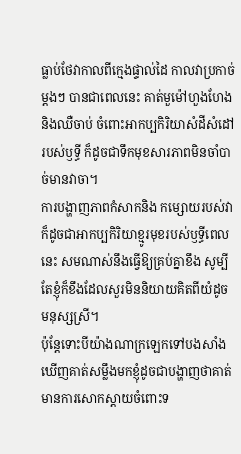ធ្លាប់ថែវាកាលពីក្មេងផ្ទាល់ដៃ កាលវាប្រកាច់ម្តងៗ បានជាពេលនេះ គាត់មួម៉ៅហួងហែងនិងឈឺចាប់ ចំពោះអាកប្បកិរិយាសំដីសំដៅរបស់ឫទ្ធី ក៏ដូចជាទឹកមុខសារភាពមិនចាំបាច់មានវាចា។
ការបង្ហាញភាពកំសាកនិង កម្សោយរបស់វា ក៏ដូចជាអាកប្បកិរិយាខ្មូរមុខរបស់ឫទ្ធីពេលនេះ សមណាស់នឹងធ្វើឱ្យគ្រប់គ្នាខឹង សូម្បីតែខ្ញុំក៏ខឹងដែលសួរមិននិយាយគិតពីយំដូចមនុស្សស្រី។
ប៉ុន្តែទោះបីយ៉ាងណាក្រឡេកទៅបងសាំងឃើញគាត់សម្លឹងមកខ្ញុំដូចជាបង្ហាញថាគាត់មានការសោកស្ដាយចំពោះទ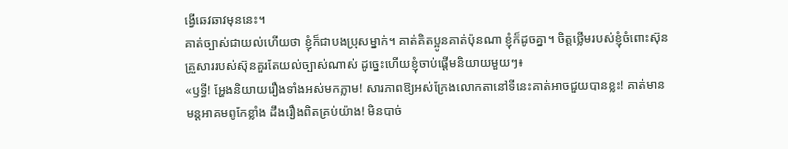ង្វើឆេវឆាវមុននេះ។
គាត់ច្បាស់ជាយល់ហើយថា ខ្ញុំក៏ជាបងប្រុសម្នាក់។ គាត់គិតប្អូនគាត់ប៉ុនណា ខ្ញុំក៏ដូចគ្នា។ ចិត្តថ្លើមរបស់ខ្ញុំចំពោះស៊ុន គ្រួសាររបស់ស៊ុនគួរតែយល់ច្បាស់ណាស់ ដូច្នេះហើយខ្ញុំចាប់ផ្តើមនិយាយមួយៗ៖
«ឫទ្ធី! អ្ហែងនិយាយរឿងទាំងអស់មកភ្លាម! សារភាពឱ្យអស់ក្រែងលោកតានៅទីនេះគាត់អាចជួយបានខ្លះ! គាត់មានមន្តអាគមពូកែខ្លាំង ដឹងរឿងពិតគ្រប់យ៉ាង! មិនបាច់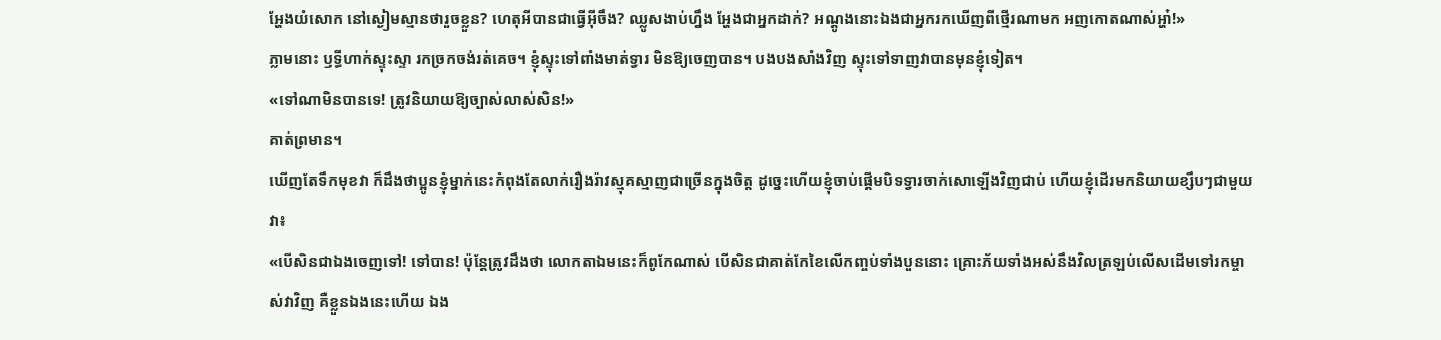អ្ហែងយំសោក នៅស្ងៀមស្មានថារួចខ្លួន? ហេតុអីបានជាធ្វើអ៊ីចឹង? ឈ្លូសងាប់ហ្នឹង អ្ហែងជាអ្នកដាក់? អណ្ដូងនោះឯងជាអ្នករកឃើញពីថ្មើរណាមក អញកោតណាស់អ្ហា៎!»
ភ្លាមនោះ ឫទ្ធីហាក់ស្ទុះស្ទា រកច្រកចង់រត់គេច។ ខ្ញុំស្ទុះទៅពាំងមាត់ទ្វារ មិនឱ្យចេញបាន។ បងបងសាំងវិញ ស្ទុះទៅទាញវាបានមុនខ្ញុំទៀត។
«ទៅណាមិនបានទេ! ត្រូវនិយាយឱ្យច្បាស់លាស់សិន!»
គាត់ព្រមាន។
ឃើញតែទឹកមុខវា ក៏ដឹងថាប្អូនខ្ញុំម្នាក់នេះកំពុងតែលាក់រឿងរ៉ាវស្មុគស្មាញជាច្រើនក្នុងចិត្ត ដូច្នេះហើយខ្ញុំចាប់ផ្ដើមបិទទ្វារចាក់សោឡើងវិញជាប់ ហើយខ្ញុំដើរមកនិយាយខ្សឹបៗជាមួយវា៖
«បើសិនជាឯងចេញទៅ! ទៅបាន! ប៉ុន្តែត្រូវដឹងថា លោកតាឯមនេះក៏ពូកែណាស់ បើសិនជាគាត់កែខៃលើកញ្ចប់ទាំងបួននោះ គ្រោះភ័យទាំងអស់នឹងវិលត្រឡប់លើសដើមទៅរកម្ចាស់វាវិញ គឺខ្លួនឯងនេះហើយ ឯង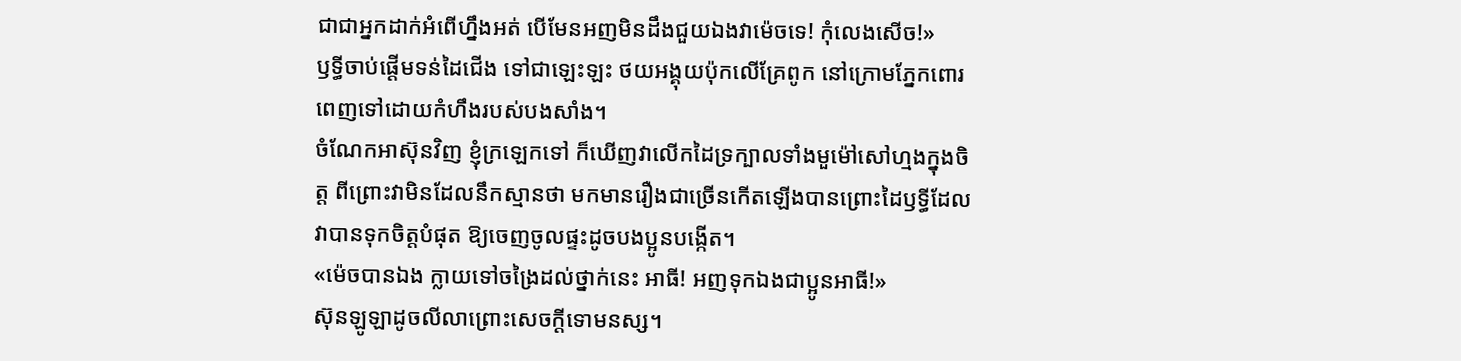ជាជាអ្នកដាក់អំពើហ្នឹងអត់ បើមែនអញមិនដឹងជួយឯងវាម៉េចទេ! កុំលេងសើច!»
ឫទ្ធីចាប់ផ្តើមទន់ដៃជើង ទៅជាឡេះឡះ ថយអង្គុយប៉ុកលើគ្រែពូក នៅក្រោមភ្នែកពោរពេញទៅដោយកំហឹងរបស់បងសាំង។
ចំណែកអាស៊ុនវិញ ខ្ញុំក្រឡេកទៅ ក៏ឃើញវាលើកដៃទ្រក្បាលទាំងមួម៉ៅសៅហ្មងក្នុងចិត្ត ពីព្រោះវាមិនដែលនឹកស្មានថា មកមានរឿងជាច្រើនកើតឡើងបានព្រោះដៃឫទ្ធីដែលវាបានទុកចិត្តបំផុត ឱ្យចេញចូលផ្ទះដូចបងប្អូនបង្កើត។
«ម៉េចបានឯង ក្លាយទៅចង្រៃដល់ថ្នាក់នេះ អាធី! អញទុកឯងជាប្អូនអាធី!»
ស៊ុនឡូឡាដូចលីលាព្រោះសេចក្តីទោមនស្ស។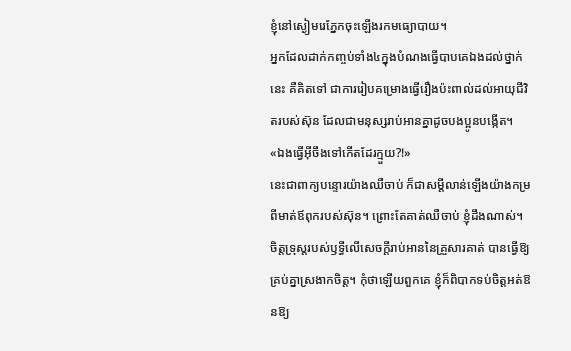ខ្ញុំនៅស្ងៀមរេភ្នែកចុះឡើងរកមធ្យោបាយ។
អ្នកដែលដាក់កញ្ចប់ទាំង៤ក្នុងបំណងធ្វើបាបគេឯងដល់ថ្នាក់នេះ គឺគិតទៅ ជាការរៀបគម្រោងធ្វើរឿងប៉ះពាល់ដល់អាយុជីវិតរបស់ស៊ុន ដែលជាមនុស្សរាប់អានគ្នាដូចបងប្អូនបង្កើត។
«ឯងធ្វើអ៊ីចឹងទៅកើតដែរក្មួយ?!»
នេះជាពាក្យបន្ទោរយ៉ាងឈឺចាប់ ក៏ជាសម្ដីលាន់ឡើងយ៉ាងកម្រពីមាត់ឪពុករបស់ស៊ុន។ ព្រោះតែគាត់ឈឺចាប់ ខ្ញុំដឹងណាស់។
ចិត្តទ្រុស្តរបស់ឫទ្ធីលើសេចក្ដីរាប់អាននៃគ្រួសារគាត់ បានធ្វើឱ្យគ្រប់គ្នាស្រងាកចិត្ត។ កុំថាឡើយពួកគេ ខ្ញុំក៏ពិបាកទប់ចិត្តអត់ឱនឱ្យ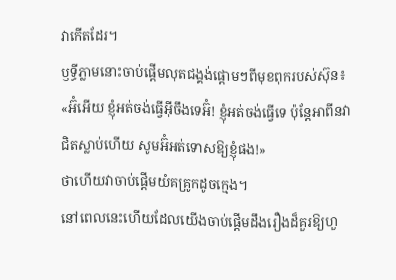វាកើតដែរ។
ឫទ្ធីភ្លាមនោះចាប់ផ្ដើមលុតជង្គង់ផ្តោមៗពីមុខពុករបស់ស៊ុន៖
«អ៊ំអើយ ខ្ញុំអត់ចង់ធ្វើអ៊ីចឹងទេអ៊ំ! ខ្ញុំអត់ចង់ធ្វើទេ ប៉ុន្តែអាពីនវាជិតស្លាប់ហើយ សូមអ៊ំអត់ទោសឱ្យខ្ញុំផង!»
ថាហើយវាចាប់ផ្ដើមយំគគ្រូកដូចក្មេង។
នៅពេលនេះហើយដែលយើងចាប់ផ្តើមដឹងរឿងដ៏គួរឱ្យហួ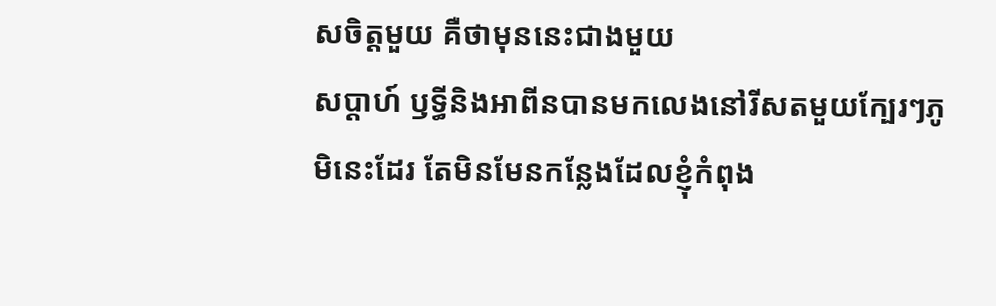សចិត្តមួយ គឺថាមុននេះជាងមួយ
សប្ដាហ៍ ឫទ្ធីនិងអាពីនបានមកលេងនៅរីសតមួយក្បែរៗភូមិនេះដែរ តែមិនមែនកន្លែងដែលខ្ញុំកំពុង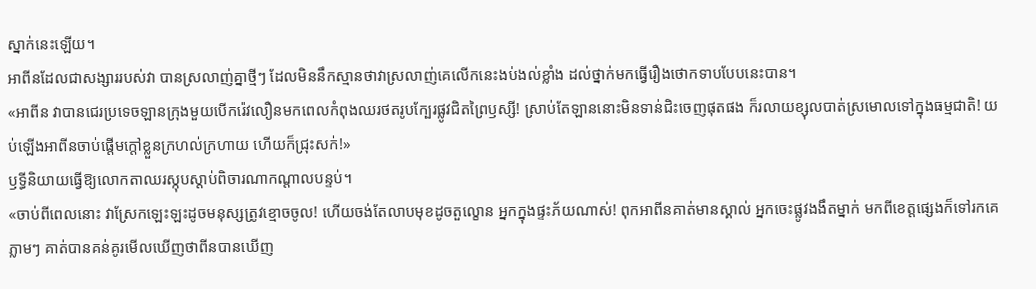ស្នាក់នេះឡើយ។
អាពីនដែលជាសង្សាររបស់វា បានស្រលាញ់គ្នាថ្មីៗ ដែលមិននឹកស្មានថាវាស្រលាញ់គេលើកនេះងប់ងល់ខ្លាំង ដល់ថ្នាក់មកធ្វើរឿងថោកទាបបែបនេះបាន។
«អាពីន វាបានជេរប្រទេចឡានក្រុងមួយបើករ៉េវលឿនមកពេលកំពុងឈរថតរូបក្បែរផ្លូវជិតព្រៃឫស្សី! ស្រាប់តែឡាននោះមិនទាន់ជិះចេញផុតផង ក៏រលាយខ្សុលបាត់ស្រមោលទៅក្នុងធម្មជាតិ! យប់ឡើងអាពីនចាប់ផ្ដើមក្ដៅខ្លួនក្រហល់ក្រហាយ ហើយក៏ជ្រុះសក់!»
ឫទ្ធីនិយាយធ្វើឱ្យលោកតាឈរស្កុបស្តាប់ពិចារណាកណ្តាលបន្ទប់។
«ចាប់ពីពេលនោះ វាស្រែកឡេះឡះដូចមនុស្សត្រូវខ្មោចចូល! ហើយចង់តែលាបមុខដូចតួល្ខោន អ្នកក្នុងផ្ទះភ័យណាស់! ពុកអាពីនគាត់មានស្គាល់ អ្នកចេះផ្លូវងងឹតម្នាក់ មកពីខេត្តផ្សេងក៏ទៅរកគេភ្លាមៗ គាត់បានគន់គូរមើលឃើញថាពីនបានឃើញ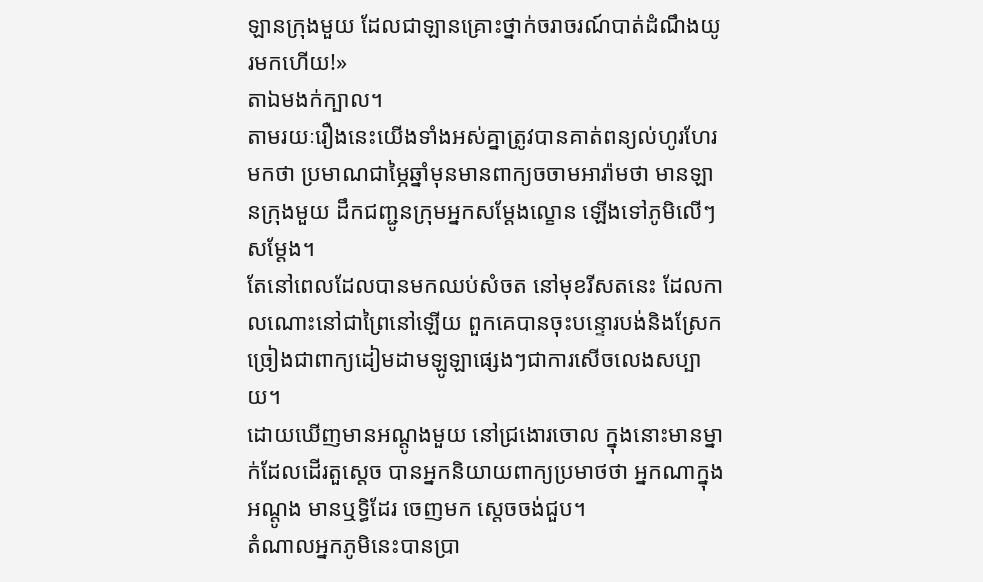ឡានក្រុងមួយ ដែលជាឡានគ្រោះថ្នាក់ចរាចរណ៍បាត់ដំណឹងយូរមកហើយ!»
តាឯមងក់ក្បាល។
តាមរយៈរឿងនេះយើងទាំងអស់គ្នាត្រូវបានគាត់ពន្យល់ហូរហែរមកថា ប្រមាណជាម្ភៃឆ្នាំមុនមានពាក្យចចាមអារ៉ាមថា មានឡានក្រុងមួយ ដឹកជញ្ជូនក្រុមអ្នកសម្តែងល្ខោន ឡើងទៅភូមិលើៗសម្តែង។
តែនៅពេលដែលបានមកឈប់សំចត នៅមុខរីសតនេះ ដែលកាលណោះនៅជាព្រៃនៅឡើយ ពួកគេបានចុះបន្ទោរបង់និងស្រែកច្រៀងជាពាក្យដៀមដាមឡូឡាផ្សេងៗជាការសើចលេងសប្បាយ។
ដោយឃើញមានអណ្តូងមួយ នៅជ្រងោរចោល ក្នុងនោះមានម្នាក់ដែលដើរតួស្តេច បានអ្នកនិយាយពាក្យប្រមាថថា អ្នកណាក្នុងអណ្ដូង មានឬទ្ធិដែរ ចេញមក ស្តេចចង់ជួប។
តំណាលអ្នកភូមិនេះបានប្រា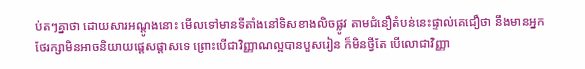ប់តៗគ្នាថា ដោយសារអណ្តូងនោះ មើលទៅមានទីតាំងនៅទិសខាងលិចផ្លូវ តាមជំនឿតំបន់នេះផ្ទាល់គេជឿថា នឹងមានអ្នកថែរក្សាមិនអាចនិយាយផ្តេសផ្តាសទេ ព្រោះបើជាវិញ្ញាណល្អបានបួសរៀន ក៏មិនថ្វីតែ បើលោជាវិញ្ញា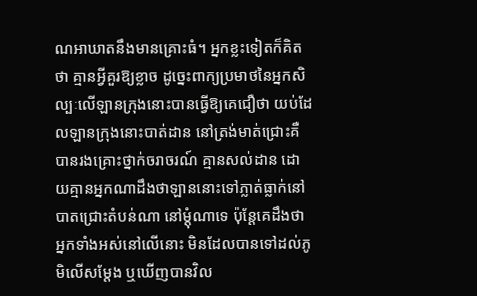ណអាឃាតនឹងមានគ្រោះធំ។ អ្នកខ្លះទៀតក៏គិតថា គ្មានអ្វីគួរឱ្យខ្លាច ដូច្នេះពាក្យប្រមាថនៃអ្នកសិល្បៈលើឡានក្រុងនោះបានធ្វើឱ្យគេជឿថា យប់ដែលឡានក្រុងនោះបាត់ដាន នៅត្រង់មាត់ជ្រោះគឺបានរងគ្រោះថ្នាក់ចរាចរណ៍ គ្មានសល់ដាន ដោយគ្មានអ្នកណាដឹងថាឡាននោះទៅភ្លាត់ធ្លាក់នៅបាតជ្រោះតំបន់ណា នៅម្ដុំណាទេ ប៉ុន្តែគេដឹងថា អ្នកទាំងអស់នៅលើនោះ មិនដែលបានទៅដល់ភូមិលើសម្តែង ឬឃើញបានវិល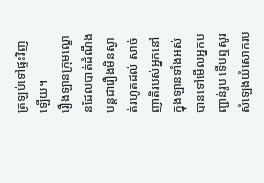ត្រឡប់ទៅផ្ទះវិញឡើយ។
រឿងឡានក្រុមល្ខោនដែលបាត់ដំណឹង បន្តជារឿងមិនស្ងាត់រហូតដល់ សាច់ញាតិរបស់អ្នកនៅក្នុងឡានទាំងអស់បានទៅមើលអ្នកបញ្ជាន់រូប ទើបឮសូរសំឡេងយំសោករប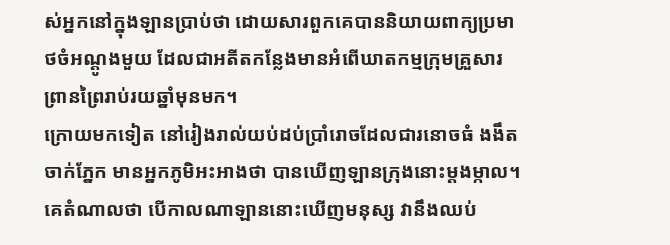ស់អ្នកនៅក្នុងឡានប្រាប់ថា ដោយសារពួកគេបាននិយាយពាក្យប្រមាថចំអណ្ដូងមួយ ដែលជាអតីតកន្លែងមានអំពើឃាតកម្មក្រុមគ្រួសារព្រានព្រៃរាប់រយឆ្នាំមុនមក។
ក្រោយមកទៀត នៅរៀងរាល់យប់ដប់ប្រាំរោចដែលជារនោចធំ ងងឹតចាក់ភ្នែក មានអ្នកភូមិអះអាងថា បានឃើញឡានក្រុងនោះម្ដងម្កាល។ គេតំណាលថា បើកាលណាឡាននោះឃើញមនុស្ស វានឹងឈប់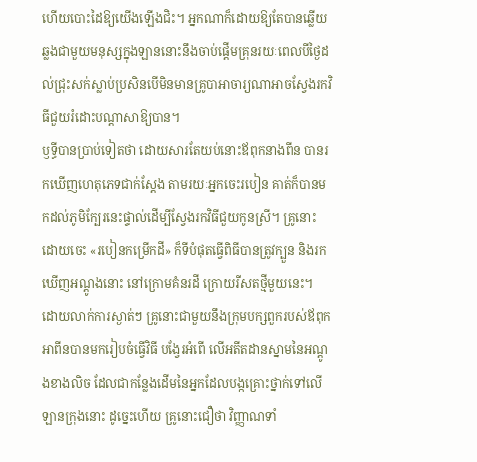ហើយបោះដៃឱ្យយើងឡើងជិះ។ អ្នកណាក៏ដោយឱ្យតែបានឆ្លើយឆ្លងជាមួយមនុស្សក្នុងឡាននោះនឹងចាប់ផ្ដើមគ្រុនរយៈពេលបីថ្ងៃដល់ជ្រុះសក់ស្លាប់ប្រសិនបើមិនមានគ្រូបាអាចារ្យណាអាចស្វែងរកវិធីជួយរំដោះបណ្តាសាឱ្យបាន។
ឫទ្ធីបានប្រាប់ទៀតថា ដោយសារតែយប់នោះឪពុកនាងពីន បានរកឃើញហេតុភេទជាក់ស្ដែង តាមរយៈអ្នកចេះរបៀន គាត់ក៏បានមកដល់ភូមិក្បែរនេះផ្ទាល់ដើម្បីស្វែងរកវិធីជួយកូនស្រី។ គ្រូនោះដោយចេះ «របៀនកម្រើកដី» ក៏ទីបំផុតធ្វើពិធីបានត្រូវក្បួន និងរកឃើញអណ្តូងនោះ នៅក្រោមគំនរដី ក្រោយរីសតថ្មីមួយនេះ។
ដោយលាក់ការស្ងាត់ៗ គ្រូនោះជាមួយនឹងក្រុមបក្សពួករបស់ឪពុកអាពីនបានមករៀបចំធ្វើវិធី បង្វែរអំពើ លើអតីតដានស្នាមនៃអណ្ដូងខាងលិច ដែលជាកន្លែងដើមនៃអ្នកដែលបង្កគ្រោះថ្នាក់ទៅលើឡានក្រុងនោះ ដូច្នេះហើយ គ្រូនោះជឿថា វិញ្ញាណទាំ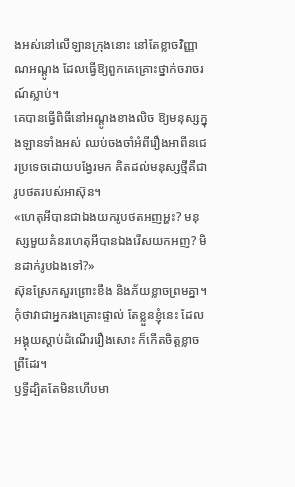ងអស់នៅលើឡានក្រុងនោះ នៅតែខ្លាចវិញ្ញាណអណ្តូង ដែលធ្វើឱ្យពួកគេគ្រោះថ្នាក់ចរាចរណ៍ស្លាប់។
គេបានធ្វើពិធីនៅអណ្ដូងខាងលិច ឱ្យមនុស្សក្នុងឡានទាំងអស់ ឈប់ចងចាំអំពីរឿងអាពីនជេរប្រទេចដោយបង្វែរមក គិតដល់មនុស្សថ្មីគឺជារូបថតរបស់អាស៊ុន។
«ហេតុអីបានជាឯងយករូបថតអញអ្ហះ? មនុស្សមួយគំនរហេតុអីបានឯងរើសយកអញ? មិនដាក់រូបឯងទៅ?»
ស៊ុនស្រែកសួរព្រោះខឹង និងភ័យខ្លាចព្រមគ្នា។
កុំថាវាជាអ្នករងគ្រោះផ្ទាល់ តែខ្លួនខ្ញុំនេះ ដែលអង្គុយស្តាប់ដំណើររឿងសោះ ក៏កើតចិត្តខ្លាចព្រឺដែរ។
ឫទ្ធីដ្បិតតែមិនហើបមា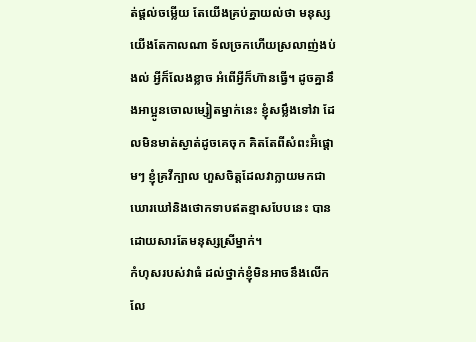ត់ផ្តល់ចម្លើយ តែយើងគ្រប់គ្នាយល់ថា មនុស្សយើងតែកាលណា ទ័លច្រកហើយស្រលាញ់ងប់ងល់ អ្វីក៏លែងខ្លាច អំពើអ្វីក៏ហ៊ានធ្វើ។ ដូចគ្នានឹងអាប្អូនចោលម្សៀតម្នាក់នេះ ខ្ញុំសម្លឹងទៅវា ដែលមិនមាត់ស្ងាត់ដូចគេចុក គិតតែពីសំពះអ៊ំផ្តោមៗ ខ្ញុំគ្រវីក្បាល ហួសចិត្តដែលវាក្លាយមកជាឃោរឃៅនិងថោកទាបឥតខ្មាសបែបនេះ បានដោយសារតែមនុស្សស្រីម្នាក់។
កំហុសរបស់វាធំ ដល់ថ្នាក់ខ្ញុំមិនអាចនឹងលើកលែ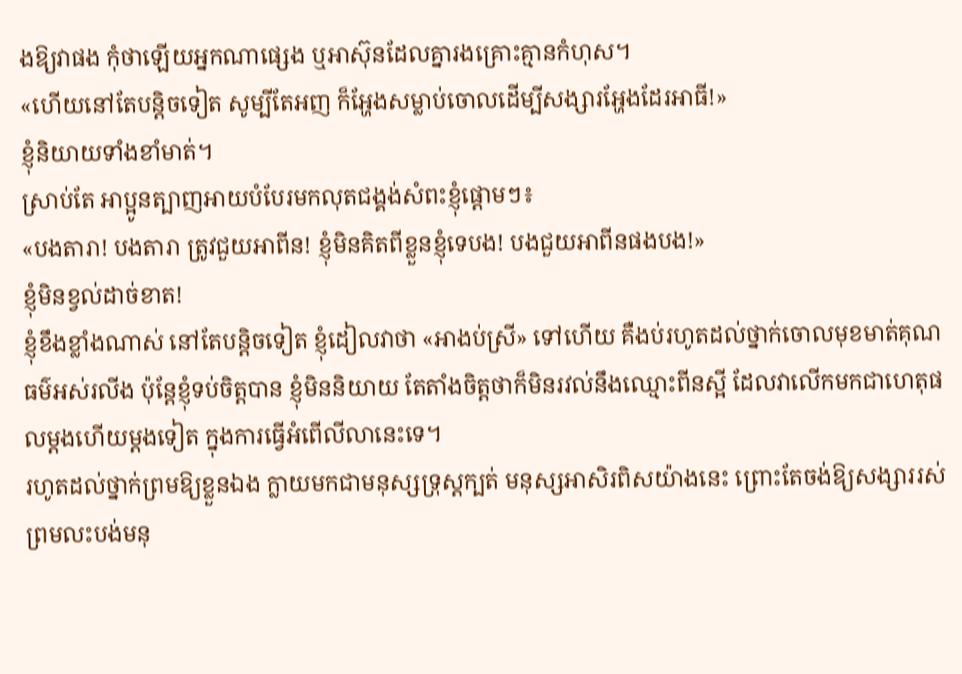ងឱ្យវាផង កុំថាឡើយអ្នកណាផ្សេង ឬអាស៊ុនដែលគ្នារងគ្រោះគ្មានកំហុស។
«ហើយនៅតែបន្តិចទៀត សូម្បីតែអញ ក៏អ្ហែងសម្លាប់ចោលដើម្បីសង្សារអ្ហែងដែរអាធី!»
ខ្ញុំនិយាយទាំងខាំមាត់។
ស្រាប់តែ អាប្អូនត្បាញអាយបំបែរមកលុតជង្គង់សំពះខ្ញុំផ្តោមៗ៖
«បងតារា! បងតារា ត្រូវជួយអាពីន! ខ្ញុំមិនគិតពីខ្លួនខ្ញុំទេបង! បងជួយអាពីនផងបង!»
ខ្ញុំមិនខ្វល់ដាច់ខាត!
ខ្ញុំខឹងខ្លាំងណាស់ នៅតែបន្តិចទៀត ខ្ញុំដៀលវាថា «អាងប់ស្រី» ទៅហើយ គឺងប់រហូតដល់ថ្នាក់ចោលមុខមាត់គុណធម៌អស់រលីង ប៉ុន្តែខ្ញុំទប់ចិត្តបាន ខ្ញុំមិននិយាយ តែតាំងចិត្តថាក៏មិនរវល់នឹងឈ្មោះពីនស្អី ដែលវាលើកមកជាហេតុផលម្ដងហើយម្ដងទៀត ក្នុងការធ្វើអំពើលីលានេះទេ។
រហូតដល់ថ្នាក់ព្រមឱ្យខ្លួនឯង ក្លាយមកជាមនុស្សទ្រុស្តក្បត់ មនុស្សអាសិរពិសយ៉ាងនេះ ព្រោះតែចង់ឱ្យសង្សាររស់ ព្រមលះបង់មនុ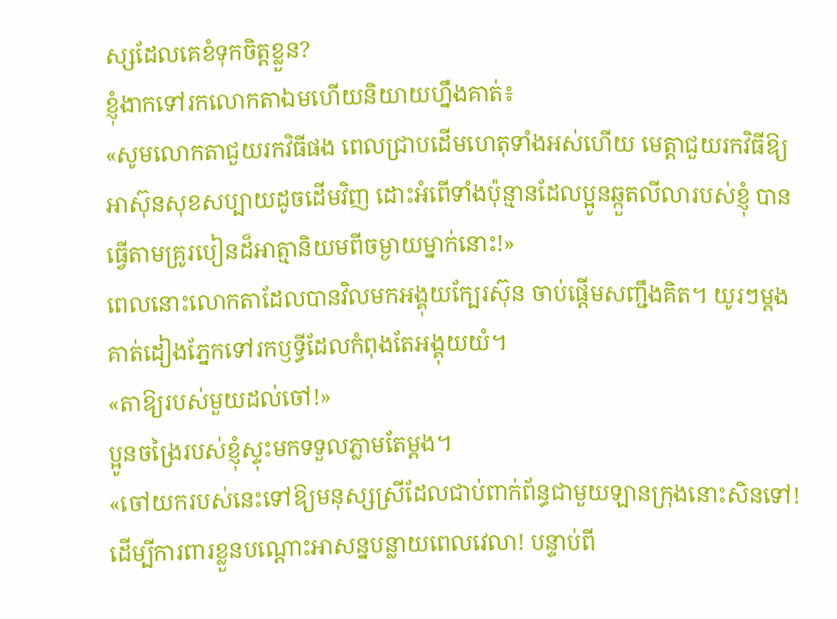ស្សដែលគេខំទុកចិត្តខ្លួន?
ខ្ញុំងាកទៅរកលោកតាឯមហើយនិយាយហ្នឹងគាត់៖
«សូមលោកតាជួយរកវិធីផង ពេលជ្រាបដើមហេតុទាំងអស់ហើយ មេត្តាជួយរកវិធីឱ្យអាស៊ុនសុខសប្បាយដូចដើមវិញ ដោះអំពើទាំងប៉ុន្មានដែលប្អូនឆ្កួតលីលារបស់ខ្ញុំ បានធ្វើតាមគ្រូរបៀនដ៏អាត្មានិយមពីចម្ងាយម្នាក់នោះ!»
ពេលនោះលោកតាដែលបានវិលមកអង្គុយក្បែរស៊ុន ចាប់ផ្ដើមសញ្ជឹងគិត។ យូរៗម្តង គាត់ដៀងភ្នែកទៅរកឫទ្ធីដែលកំពុងតែអង្គុយយំ។
«តាឱ្យរបស់មួយដល់ចៅ!»
ប្អូនចង្រៃរបស់ខ្ញុំស្ទុះមកទទួលភ្លាមតែម្តង។
«ចៅយករបស់នេះទៅឱ្យមនុស្សស្រីដែលជាប់ពាក់ព័ន្ធជាមួយឡានក្រុងនោះសិនទៅ! ដើម្បីការពារខ្លួនបណ្តោះអាសន្នបន្លាយពេលវេលា! បន្ទាប់ពី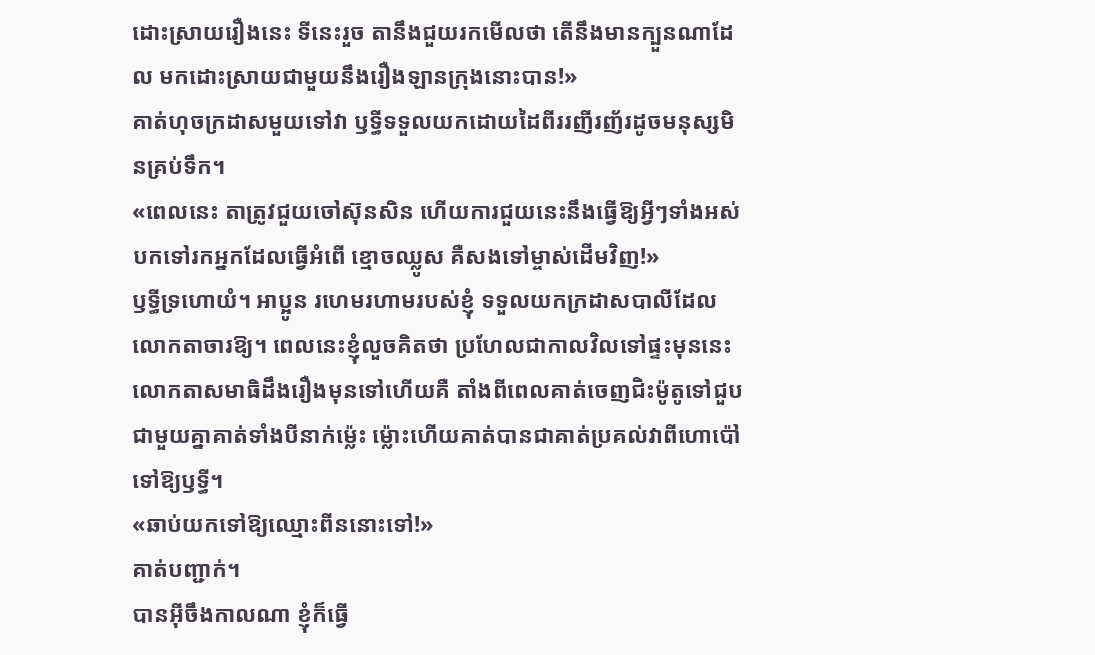ដោះស្រាយរឿងនេះ ទីនេះរួច តានឹងជួយរកមើលថា តើនឹងមានក្បួនណាដែល មកដោះស្រាយជាមួយនឹងរឿងឡានក្រុងនោះបាន!»
គាត់ហុចក្រដាសមួយទៅវា ឫទ្ធីទទួលយកដោយដៃពីររញីរញ័រដូចមនុស្សមិនគ្រប់ទឹក។
«ពេលនេះ តាត្រូវជួយចៅស៊ុនសិន ហើយការជួយនេះនឹងធ្វើឱ្យអ្វីៗទាំងអស់បកទៅរកអ្នកដែលធ្វើអំពើ ខ្មោចឈ្លូស គឺសងទៅម្ចាស់ដើមវិញ!»
ឫទ្ធីទ្រហោយំ។ អាប្អូន រហេមរហាមរបស់ខ្ញុំ ទទួលយកក្រដាសបាលីដែលលោកតាចារឱ្យ។ ពេលនេះខ្ញុំលួចគិតថា ប្រហែលជាកាលវិលទៅផ្ទះមុននេះ លោកតាសមាធិដឹងរឿងមុនទៅហើយគឺ តាំងពីពេលគាត់ចេញជិះម៉ូតូទៅជួបជាមួយគ្នាគាត់ទាំងបីនាក់ម្ល៉េះ ម្ល៉ោះហើយគាត់បានជាគាត់ប្រគល់វាពីហោប៉ៅទៅឱ្យឫទ្ធី។
«ឆាប់យកទៅឱ្យឈ្មោះពីននោះទៅ!»
គាត់បញ្ជាក់។
បានអ៊ីចឹងកាលណា ខ្ញុំក៏ធ្វើ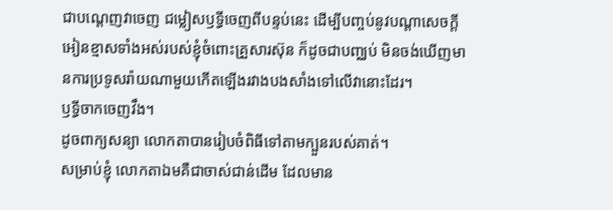ជាបណ្ដេញវាចេញ ជម្លៀសឫទ្ធីចេញពីបន្ទប់នេះ ដើម្បីបញ្ចប់នូវបណ្តាសេចក្ដីអៀនខ្មាសទាំងអស់របស់ខ្ញុំចំពោះគ្រួសារស៊ុន ក៏ដូចជាបញ្ឈប់ មិនចង់ឃើញមានការប្រទូសរ៉ាយណាមួយកើតឡើងរវាងបងសាំងទៅលើវានោះដែរ។
ឫទ្ធីចាកចេញវឹង។
ដូចពាក្យសន្យា លោកតាបានរៀបចំពិធីទៅតាមក្បួនរបស់គាត់។
សម្រាប់ខ្ញុំ លោកតាឯមគឺជាចាស់ជាន់ដើម ដែលមាន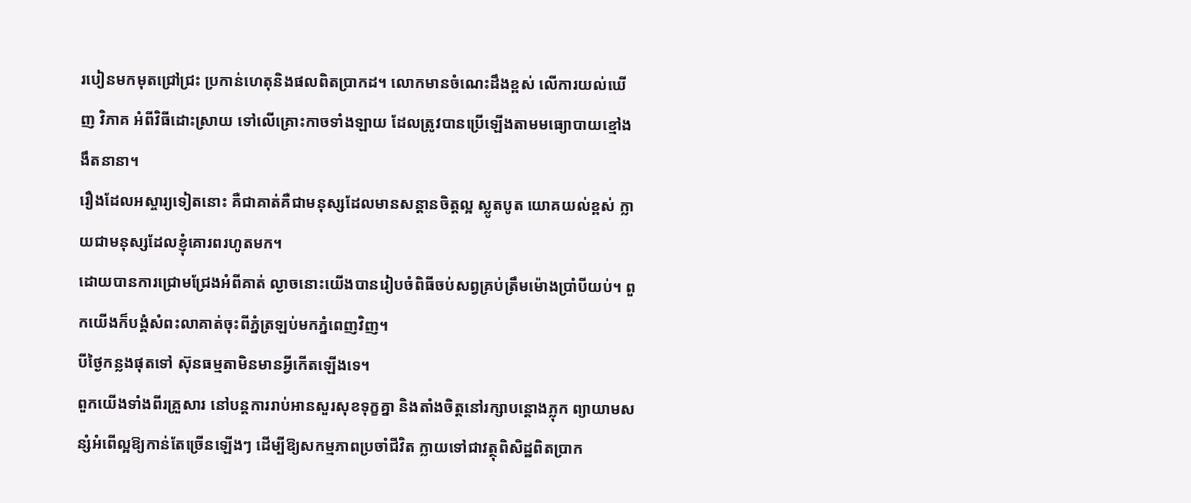របៀនមកមុតជ្រៅជ្រះ ប្រកាន់ហេតុនិងផលពិតប្រាកដ។ លោកមានចំណេះដឹងខ្ពស់ លើការយល់ឃើញ វិភាគ អំពីវិធីដោះស្រាយ ទៅលើគ្រោះកាចទាំងឡាយ ដែលត្រូវបានប្រើឡើងតាមមធ្យោបាយខ្មៅងងឹតនានា។
រឿងដែលអស្ចារ្យទៀតនោះ គឺជាគាត់គឺជាមនុស្សដែលមានសន្ដានចិត្តល្អ ស្លូតបូត យោគយល់ខ្ពស់ ក្លាយជាមនុស្សដែលខ្ញុំគោរពរហូតមក។
ដោយបានការជ្រោមជ្រែងអំពីគាត់ ល្ងាចនោះយើងបានរៀបចំពិធីចប់សព្វគ្រប់ត្រឹមម៉ោងប្រាំបីយប់។ ពួកយើងក៏បង្គំសំពះលាគាត់ចុះពីភ្នំត្រឡប់មកភ្នំពេញវិញ។
បីថ្ងៃកន្លងផុតទៅ ស៊ុនធម្មតាមិនមានអ្វីកើតឡើងទេ។
ពួកយើងទាំងពីរគ្រួសារ នៅបន្តការរាប់អានសួរសុខទុក្ខគ្នា និងតាំងចិត្តនៅរក្សាបន្តោងភ្លុក ព្យាយាមសន្សំអំពើល្អឱ្យកាន់តែច្រើនឡើងៗ ដើម្បីឱ្យសកម្មភាពប្រចាំជីវិត ក្លាយទៅជាវត្ថុពិសិដ្ឋពិតប្រាក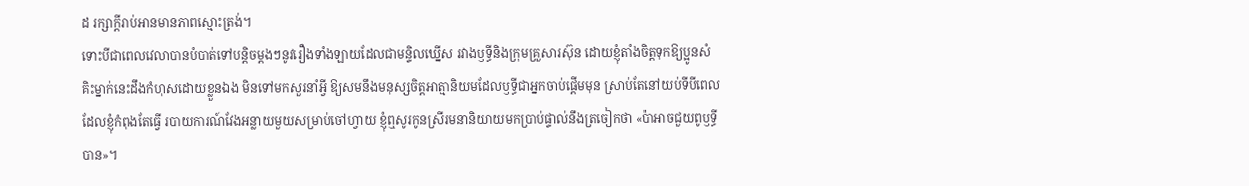ដ រក្សាក្តីរាប់អានមានភាពស្មោះត្រង់។
ទោះបីជាពេលវេលាបានបំបាត់ទៅបន្តិចម្តងៗនូវរឿងទាំងឡាយដែលជាមន្ទិលឃ្នើស រវាងឫទ្ធីនិងក្រុមគ្រួសារស៊ុន ដោយខ្ញុំតាំងចិត្តទុកឱ្យប្អូនសំគិះម្នាក់នេះដឹងកំហុសដោយខ្លួនឯង មិនទៅមកសួរនាំអ្វី ឱ្យសមនឹងមនុស្សចិត្តអាត្មានិយមដែលឫទ្ធីជាអ្នកចាប់ផ្តើមមុន ស្រាប់តែនៅយប់ទីបីពេលដែលខ្ញុំកំពុងតែធ្វើ របាយការណ៍វែងអន្លាយមួយសម្រាប់ចៅហ្វាយ ខ្ញុំឮសូរកូនស្រីរមនានិយាយមកប្រាប់ផ្ទាល់នឹងត្រចៀកថា «ប៉ាអាចជួយពូឫទ្ធីបាន»។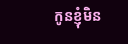កូនខ្ញុំមិន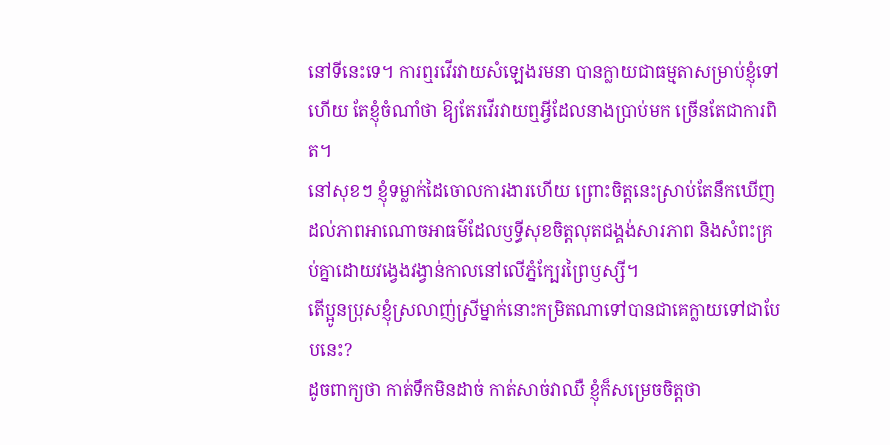នៅទីនេះទេ។ ការឮរវើរវាយសំឡេងរមនា បានក្លាយជាធម្មតាសម្រាប់ខ្ញុំទៅហើយ តែខ្ញុំចំណាំថា ឱ្យតែរវើរវាយឮអ្វីដែលនាងប្រាប់មក ច្រើនតែជាការពិត។
នៅសុខៗ ខ្ញុំទម្លាក់ដៃចោលការងារហើយ ព្រោះចិត្តនេះស្រាប់តែនឹកឃើញដល់ភាពអាណោចអាធម៌ដែលឫទ្ធីសុខចិត្តលុតជង្គង់សារភាព និងសំពះគ្រប់គ្នាដោយវង្វេងវង្វាន់កាលនៅលើភ្នំក្បែរព្រៃឫស្សី។
តើប្អូនប្រុសខ្ញុំស្រលាញ់ស្រីម្នាក់នោះកម្រិតណាទៅបានជាគេក្លាយទៅជាបែបនេះ?
ដូចពាក្យថា កាត់ទឹកមិនដាច់ កាត់សាច់វាឈឺ ខ្ញុំក៏សម្រេចចិត្តថា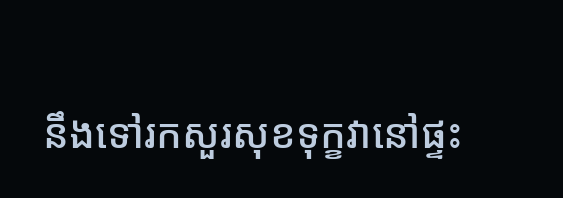នឹងទៅរកសួរសុខទុក្ខវានៅផ្ទះ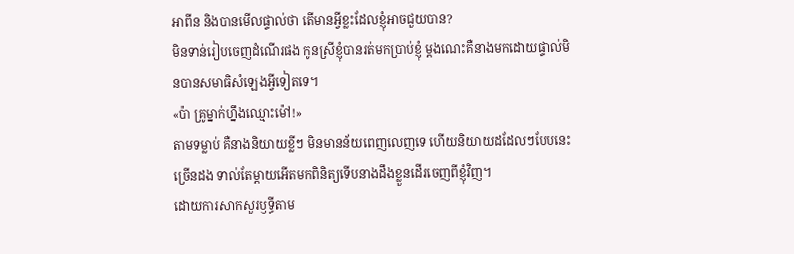អាពីន និងបានមើលផ្ទាល់ថា តើមានអ្វីខ្លះដែលខ្ញុំអាចជួយបាន?
មិនទាន់រៀបចេញដំណើរផង កូនស្រីខ្ញុំបានរត់មកប្រាប់ខ្ញុំ ម្ដងណេះគឺនាងមកដោយផ្ទាល់មិនបានសមាធិសំឡេងអ្វីទៀតទេ។
«ប៉ា គ្រូម្នាក់ហ្នឹងឈ្មោះម៉ៅ!»
តាមទម្លាប់ គឺនាងនិយាយខ្លីៗ មិនមានន័យពេញលេញទេ ហើយនិយាយដដែលៗបែបនេះច្រើនដង ទាល់តែម្តាយអើតមកពិនិត្យទើបនាងដឹងខ្លួនដើរចេញពីខ្ញុំវិញ។
ដោយការសាកសួរឫទ្ធីតាម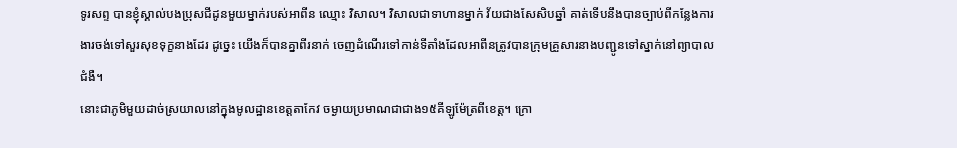ទូរសព្ទ បានខ្ញុំស្គាល់បងប្រុសជីដូនមួយម្នាក់របស់អាពីន ឈ្មោះ វិសាល។ វិសាលជាទាហានម្នាក់ វ័យជាងសែសិបឆ្នាំ គាត់ទើបនឹងបានច្បាប់ពីកន្លែងការងារចង់ទៅសួរសុខទុក្ខនាងដែរ ដូច្នេះ យើងក៏បានគ្នាពីរនាក់ ចេញដំណើរទៅកាន់ទីតាំងដែលអាពីនត្រូវបានក្រុមគ្រួសារនាងបញ្ជូនទៅស្នាក់នៅព្យាបាលជំងឺ។
នោះជាភូមិមួយដាច់ស្រយាលនៅក្នុងមូលដ្ឋានខេត្តតាកែវ ចម្ងាយប្រមាណជាជាង១៥គីឡូម៉ែត្រពីខេត្ត។ ក្រោ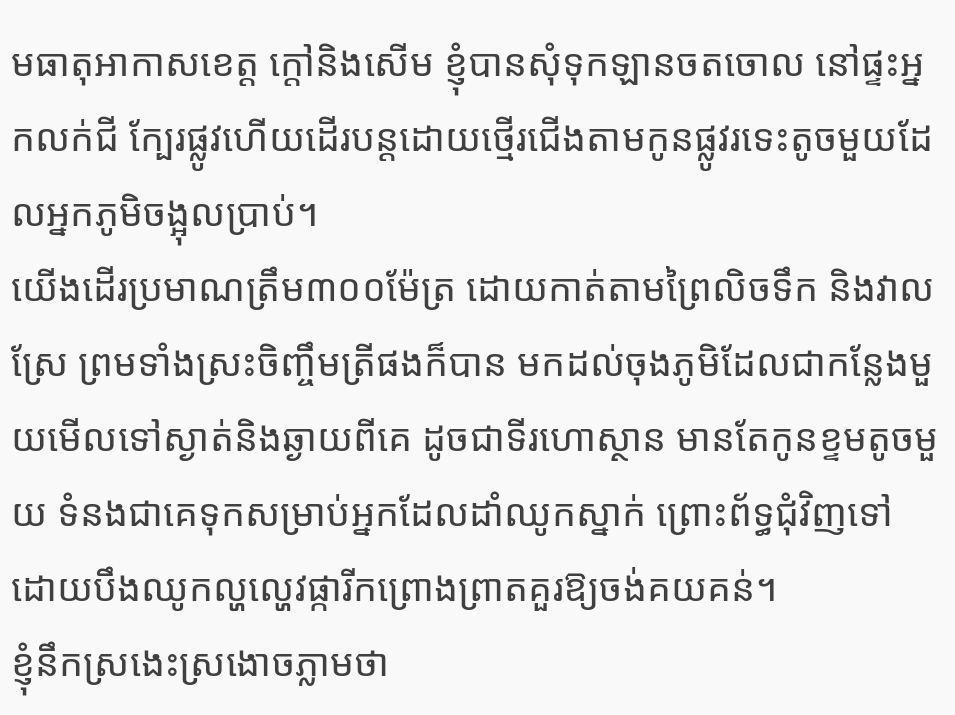មធាតុអាកាសខេត្ត ក្តៅនិងសើម ខ្ញុំបានសុំទុកឡានចតចោល នៅផ្ទះអ្នកលក់ជី ក្បែរផ្លូវហើយដើរបន្តដោយថ្មើរជើងតាមកូនផ្លូវរទេះតូចមួយដែលអ្នកភូមិចង្អុលប្រាប់។
យើងដើរប្រមាណត្រឹម៣០០ម៉ែត្រ ដោយកាត់តាមព្រៃលិចទឹក និងវាលស្រែ ព្រមទាំងស្រះចិញ្ចឹមត្រីផងក៏បាន មកដល់ចុងភូមិដែលជាកន្លែងមួយមើលទៅស្ងាត់និងឆ្ងាយពីគេ ដូចជាទីរហោស្ថាន មានតែកូនខ្ទមតូចមួយ ទំនងជាគេទុកសម្រាប់អ្នកដែលដាំឈូកស្នាក់ ព្រោះព័ទ្ធជុំវិញទៅដោយបឹងឈូកល្ហល្ហេវផ្ការីកព្រោងព្រាតគួរឱ្យចង់គយគន់។
ខ្ញុំនឹកស្រងេះស្រងោចភ្លាមថា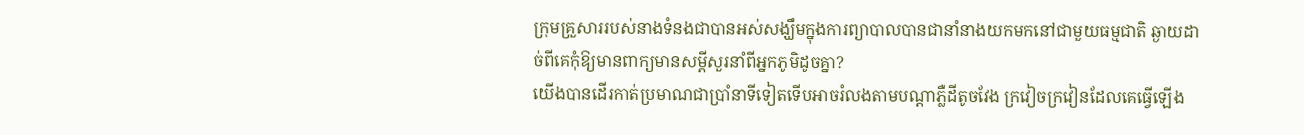ក្រុមគ្រួសាររបស់នាងទំនងជាបានអស់សង្ឃឹមក្នុងការព្យាបាលបានជានាំនាងយកមកនៅជាមួយធម្មជាតិ ឆ្ងាយដាច់ពីគេកុំឱ្យមានពាក្យមានសម្ដីសួរនាំពីអ្នកភូមិដូចគ្នា?
យើងបានដើរកាត់ប្រមាណជាប្រាំនាទីទៀតទើបអាចរំលងតាមបណ្តាភ្លឺដីតូចវែង ក្រវៀចក្រវៀនដែលគេធ្វើឡើង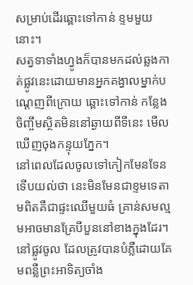សម្រាប់ដើរឆ្ពោះទៅកាន់ ខ្ទមមួយនោះ។
សត្វទាទាំងហ្វូងក៏បានមកដល់ឆ្លងកាត់ផ្លូវនេះដោយមានអ្នកគង្វាលម្នាក់បណ្តេញពីក្រោយ ឆ្ពោះទៅកាន់ កន្លែងចិញ្ចឹមស្ថិតមិននៅឆ្ងាយពីទីនេះ មើលឃើញចុងកន្ទុយភ្នែក។
នៅពេលដែលចូលទៅកៀកមែនទែនទើបយល់ថា នេះមិនមែនជាខ្ទមទេតាមពិតគឺជាផ្ទះឈើមួយធំ គ្រាន់សមល្មមអាចមានគ្រែបីបួននៅខាងក្នុងដែរ។
នៅផ្លូវចូល ដែលត្រូវបានបំភ្លឺដោយគែមពន្លឺព្រះអាទិត្យចាំង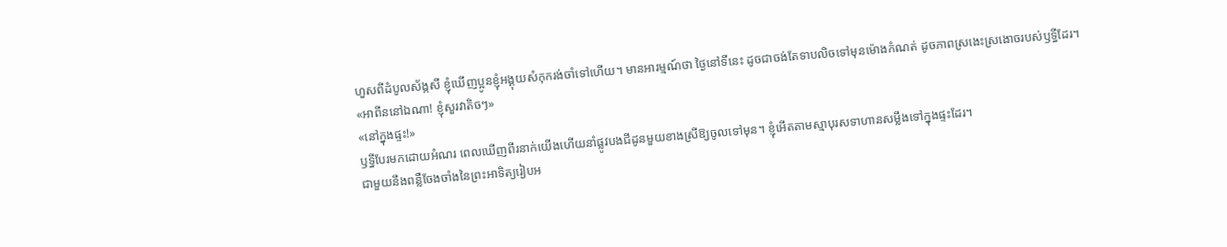ហួសពីដំបូលស័ង្កសី ខ្ញុំឃើញប្អូនខ្ញុំអង្គុយសំកុករង់ចាំទៅហើយ។ មានអារម្មណ៍ថា ថ្ងៃនៅទីនេះ ដូចជាចង់តែទាបលិចទៅមុនម៉ោងកំណត់ ដូចភាពស្រងេះស្រងោចរបស់ឫទ្ធីដែរ។
«អាពីននៅឯណា! ខ្ញុំសួរវាតិចៗ»
«នៅក្នុងផ្ទះ!»
ឫទ្ធីបែរមកដោយអំណរ ពេលឃើញពីរនាក់យើងហើយនាំផ្លូវបងជីដូនមួយខាងស្រីឱ្យចូលទៅមុន។ ខ្ញុំអើតតាមស្មាបុរសទាហានសម្លឹងទៅក្នុងផ្ទះដែរ។
ជាមួយនឹងពន្លឺចែងចាំងនៃព្រះអាទិត្យរៀបអ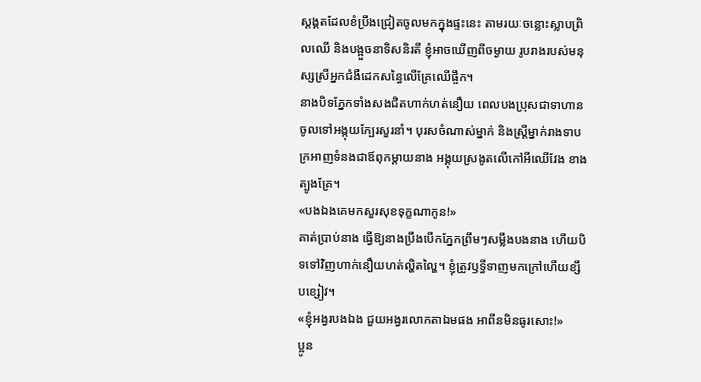ស្តង្គតដែលខំប្រឹងជ្រៀតចូលមកក្នុងផ្ទះនេះ តាមរយៈចន្លោះស្លាបព្រិលឈើ និងបង្អួចនាទិសនិរតី ខ្ញុំអាចឃើញពីចម្ងាយ រូបរាងរបស់មនុស្សស្រីអ្នកជំងឺដេកសន្ធៃលើគ្រែឈើផ្ចឹក។
នាងបិទភ្នែកទាំងសងជិតហាក់ហត់នឿយ ពេលបងប្រុសជាទាហានចូលទៅអង្កុយក្បែរសួរនាំ។ បុរសចំណាស់ម្នាក់ និងស្ត្រីម្នាក់រាងទាបក្រអាញទំនងជាឪពុកម្តាយនាង អង្គុយស្រងូតលើកៅអីឈើវែង ខាងត្បូងគ្រែ។
«បងឯងគេមកសួរសុខទុក្ខណាកូន!»
គាត់ប្រាប់នាង ធ្វើឱ្យនាងប្រឹងបើកភ្នែកព្រឹមៗសម្លឹងបងនាង ហើយបិទទៅវិញហាក់នឿយហត់ល្ហិតល្ហៃ។ ខ្ញុំត្រូវឫទ្ធីទាញមកក្រៅហើយខ្សឹបខ្សៀវ។
«ខ្ញុំអង្វរបងឯង ជួយអង្វរលោកតាឯមផង អាពីនមិនធូរសោះ!»
ប្អូន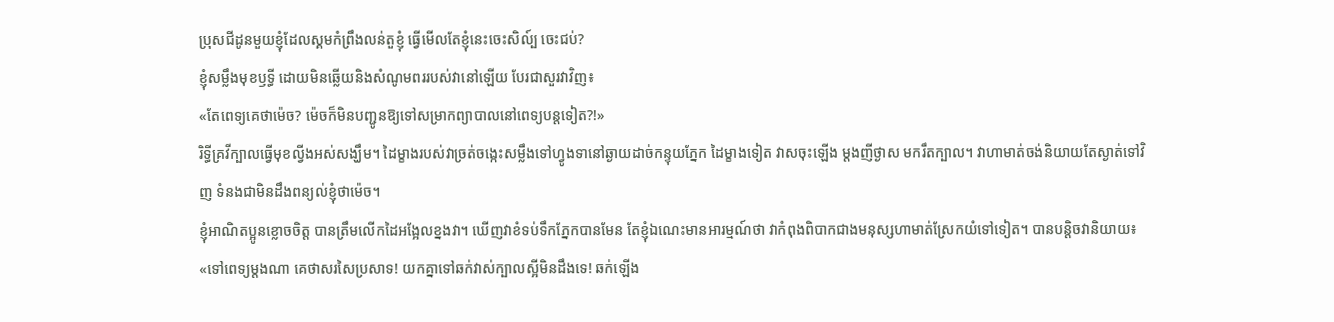ប្រុសជីដូនមួយខ្ញុំដែលស្គមកំព្រឹងលន់តួខ្ញុំ ធ្វើមើលតែខ្ញុំនេះចេះសិល៍្ប ចេះជប់?
ខ្ញុំសម្លឹងមុខឫទ្ធី ដោយមិនឆ្លើយនិងសំណូមពររបស់វានៅឡើយ បែរជាសួរវាវិញ៖
«តែពេទ្យគេថាម៉េច? ម៉េចក៏មិនបញ្ជូនឱ្យទៅសម្រាកព្យាបាលនៅពេទ្យបន្តទៀត?!»
រិទ្ធីគ្រវីក្បាលធ្វើមុខល្វីងអស់សង្ឃឹម។ ដៃម្ខាងរបស់វាច្រត់ចង្កេះសម្លឹងទៅហ្វូងទានៅឆ្ងាយដាច់កន្ទុយភ្នែក ដៃម្ខាងទៀត វាសចុះឡើង ម្តងញីថ្ងាស មករឹតក្បាល។ វាហាមាត់ចង់និយាយតែស្ងាត់ទៅវិញ ទំនងជាមិនដឹងពន្យល់ខ្ញុំថាម៉េច។
ខ្ញុំអាណិតប្អូនខ្លោចចិត្ត បានត្រឹមលើកដៃអង្អែលខ្នងវា។ ឃើញវាខំទប់ទឹកភ្នែកបានមែន តែខ្ញុំឯណេះមានអារម្មណ៍ថា វាកំពុងពិបាកជាងមនុស្សហាមាត់ស្រែកយំទៅទៀត។ បានបន្តិចវានិយាយ៖
«ទៅពេទ្យម្តងណា គេថាសរសៃប្រសាទ! យកគ្នាទៅឆក់វាស់ក្បាលស្អីមិនដឹងទេ! ឆក់ឡើង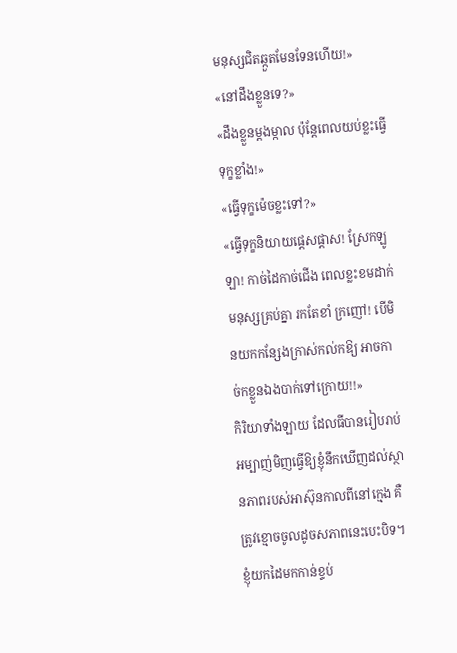មនុស្សជិតឆ្កួតមែនទែនហើយ!»
«នៅដឹងខ្លួនទេ?»
«ដឹងខ្លួនម្ដងម្កាល ប៉ុន្តែពេលយប់ខ្លះធ្វើទុក្ខខ្លាំង!»
«ធ្វើទុក្ខម៉េចខ្លះទៅ?»
«ធ្វើទុក្ខនិយាយផ្ដេសផ្ដាស! ស្រែកឡូឡា! កាច់ដៃកាច់ជើង ពេលខ្លះខមដាក់មនុស្សគ្រប់គ្នា រកតែខាំ ក្រញៅ! បើមិនយកកន្សែងក្រាស់កល់កឱ្យ អាចកាច់កខ្លួនឯងបាក់ទៅក្រោយ!!»
កិរិយាទាំងឡាយ ដែលធីបានរៀបរាប់អម្បាញ់មិញធ្វើឱ្យខ្ញុំនឹកឃើញដល់ស្ថានភាពរបស់អាស៊ុនកាលពីនៅក្មេង គឺត្រូវខ្មោចចូលដូចសភាពនេះបេះបិទ។ ខ្ញុំយកដៃមកកាន់ខ្ទប់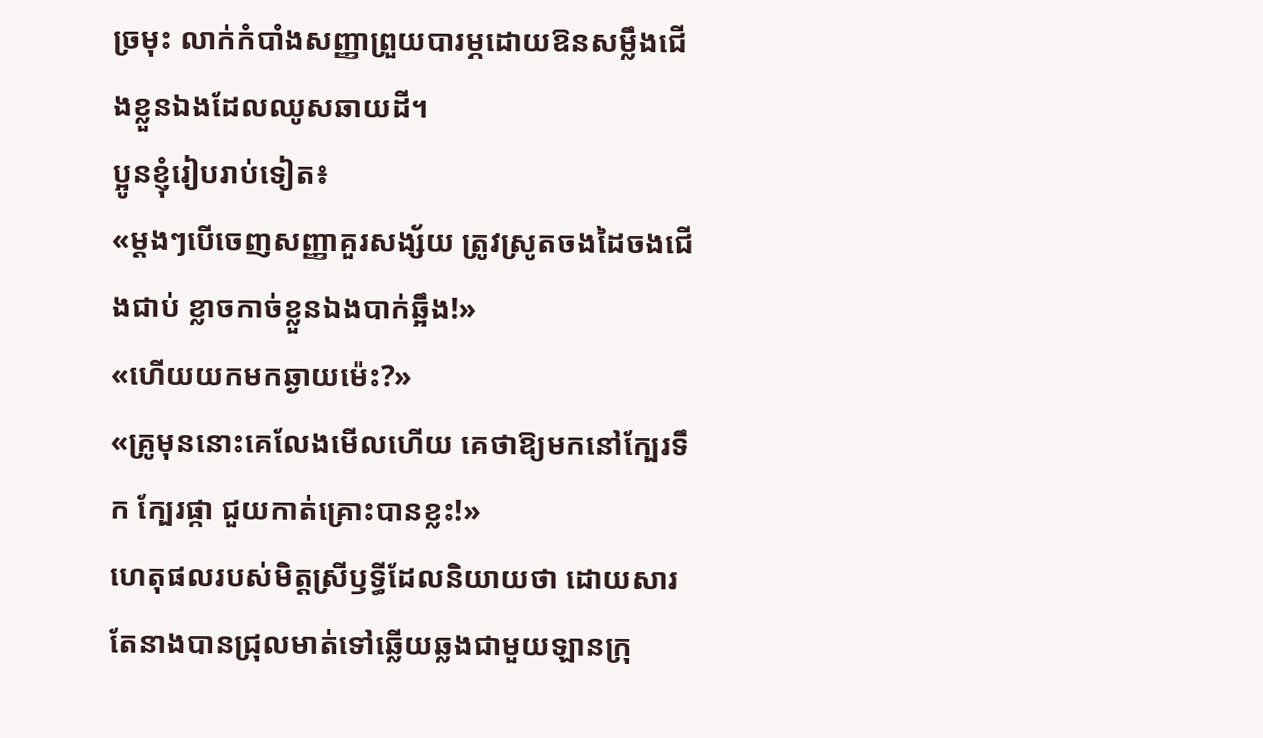ច្រមុះ លាក់កំបាំងសញ្ញាព្រួយបារម្ភដោយឱនសម្លឹងជើងខ្លួនឯងដែលឈូសឆាយដី។
ប្អូនខ្ញុំរៀបរាប់ទៀត៖
«ម្ដងៗបើចេញសញ្ញាគួរសង្ស័យ ត្រូវស្រូតចងដៃចងជើងជាប់ ខ្លាចកាច់ខ្លួនឯងបាក់ឆ្អឹង!»
«ហើយយកមកឆ្ងាយម៉េះ?»
«គ្រូមុននោះគេលែងមើលហើយ គេថាឱ្យមកនៅក្បែរទឹក ក្បែរផ្កា ជួយកាត់គ្រោះបានខ្លះ!»
ហេតុផលរបស់មិត្ដស្រីឫទ្ធីដែលនិយាយថា ដោយសារតែនាងបានជ្រុលមាត់ទៅឆ្លើយឆ្លងជាមួយឡានក្រុ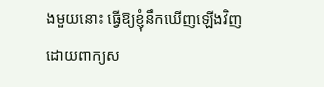ងមួយនោះ ធ្វើឱ្យខ្ញុំនឹកឃើញឡើងវិញដោយពាក្យស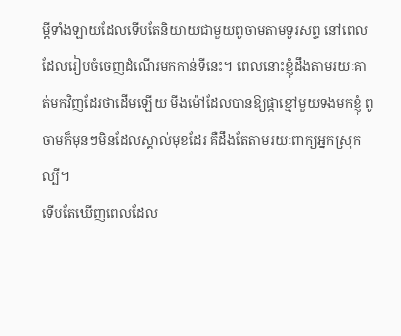ម្តីទាំងឡាយដែលទើបតែនិយាយជាមួយពូចាមតាមទូរសព្ទ នៅពេលដែលរៀបចំចេញដំណើរមកកាន់ទីនេះ។ ពេលនោះខ្ញុំដឹងតាមរយៈគាត់មកវិញដែរថាដើមឡើយ មីងម៉ៅដែលបានឱ្យផ្កាខ្មៅមួយទងមកខ្ញុំ ពូចាមក៏មុនៗមិនដែលស្គាល់មុខដែរ គឺដឹងតែតាមរយៈពាក្យអ្នកស្រុកល្បី។
ទើបតែឃើញពេលដែល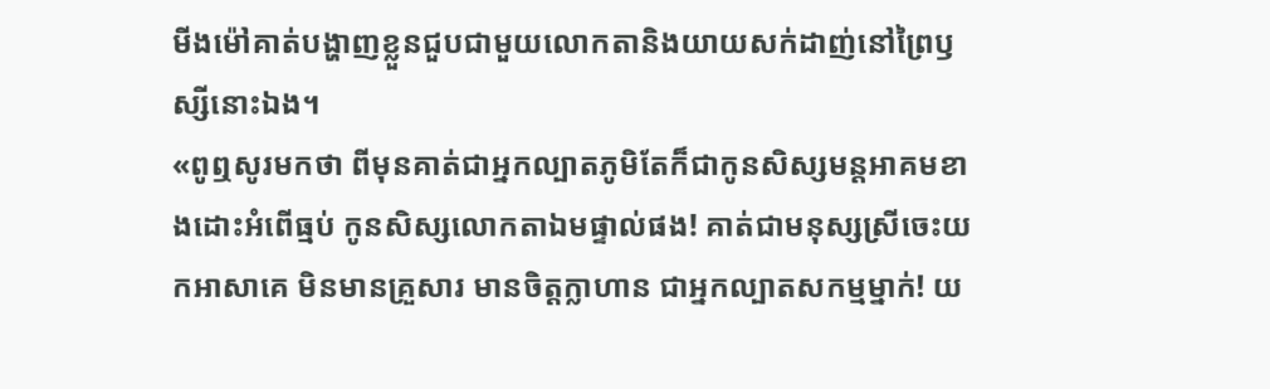មីងម៉ៅគាត់បង្ហាញខ្លួនជួបជាមួយលោកតានិងយាយសក់ដាញ់នៅព្រៃឫស្សីនោះឯង។
«ពូឮសូរមកថា ពីមុនគាត់ជាអ្នកល្បាតភូមិតែក៏ជាកូនសិស្សមន្តអាគមខាងដោះអំពើធ្មប់ កូនសិស្សលោកតាឯមផ្ទាល់ផង! គាត់ជាមនុស្សស្រីចេះយកអាសាគេ មិនមានគ្រួសារ មានចិត្តក្លាហាន ជាអ្នកល្បាតសកម្មម្នាក់! យ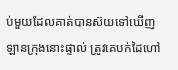ប់មួយដែលគាត់បានស៊យទៅឃើញឡានក្រុងនោះផ្ទាល់ ត្រូវគេបក់ដៃហៅ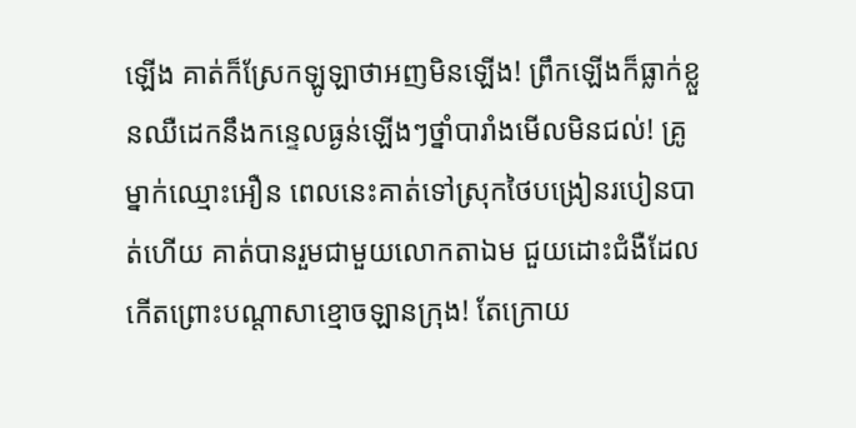ឡើង គាត់ក៏ស្រែកឡូឡាថាអញមិនឡើង! ព្រឹកឡើងក៏ធ្លាក់ខ្លួនឈឺដេកនឹងកន្ទេលធ្ងន់ឡើងៗថ្នាំបារាំងមើលមិនជល់! គ្រូម្នាក់ឈ្មោះអឿន ពេលនេះគាត់ទៅស្រុកថៃបង្រៀនរបៀនបាត់ហើយ គាត់បានរួមជាមួយលោកតាឯម ជួយដោះជំងឺដែលកើតព្រោះបណ្តាសាខ្មោចឡានក្រុង! តែក្រោយ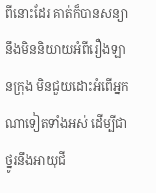ពីនោះដែរ គាត់ក៏បានសន្យានឹងមិននិយាយអំពីរឿងឡានក្រុង មិនជួយដោះអំពើអ្នកណាទៀតទាំងអស់ ដើម្បីជាថ្នូរនឹងអាយុជី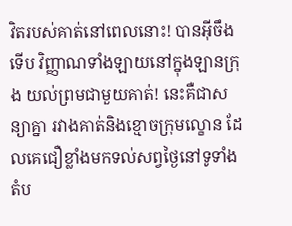វិតរបស់គាត់នៅពេលនោះ! បានអ៊ីចឹងទើប វិញ្ញាណទាំងឡាយនៅក្នុងឡានក្រុង យល់ព្រមជាមួយគាត់! នេះគឺជាសន្យាគ្នា រវាងគាត់និងខ្មោចក្រុមល្ខោន ដែលគេជឿខ្លាំងមកទល់សព្វថ្ងៃនៅទូទាំងតំប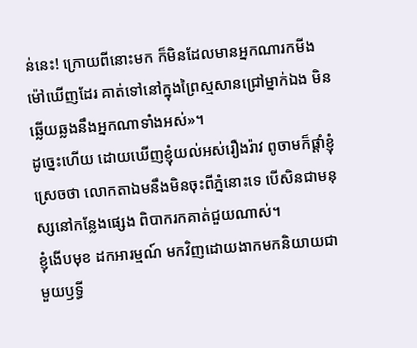ន់នេះ! ក្រោយពីនោះមក ក៏មិនដែលមានអ្នកណារកមីងម៉ៅឃើញដែរ គាត់ទៅនៅក្នុងព្រៃស្មសានជ្រៅម្នាក់ឯង មិនឆ្លើយឆ្លងនឹងអ្នកណាទាំងអស់»។
ដូច្នេះហើយ ដោយឃើញខ្ញុំយល់អស់រឿងរ៉ាវ ពូចាមក៏ផ្តាំខ្ញុំស្រេចថា លោកតាឯមនឹងមិនចុះពីភ្នំនោះទេ បើសិនជាមនុស្សនៅកន្លែងផ្សេង ពិបាករកគាត់ជួយណាស់។
ខ្ញុំងើបមុខ ដកអារម្មណ៍ មកវិញដោយងាកមកនិយាយជាមួយឫទ្ធី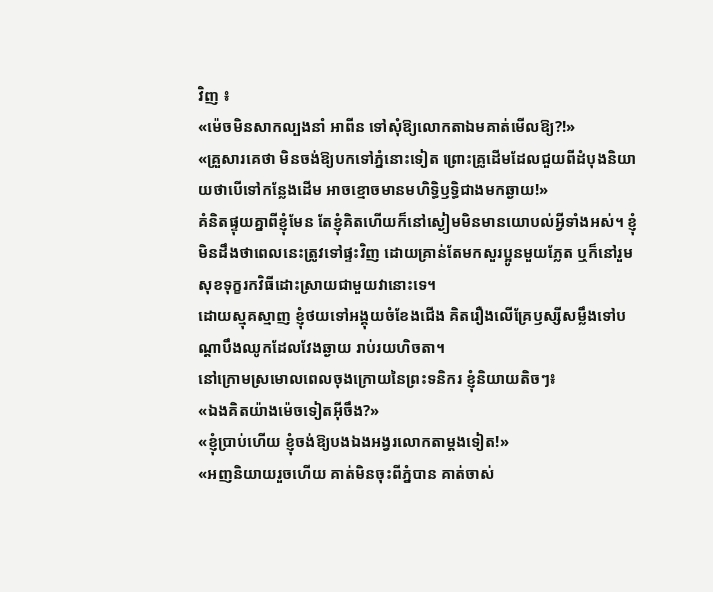វិញ ៖
«ម៉េចមិនសាកល្បងនាំ អាពីន ទៅសុំឱ្យលោកតាឯមគាត់មើលឱ្យ?!»
«គ្រួសារគេថា មិនចង់ឱ្យបកទៅភ្នំនោះទៀត ព្រោះគ្រូដើមដែលជួយពីដំបុងនិយាយថាបើទៅកន្លែងដើម អាចខ្មោចមានមហិទ្ធិឫទ្ធិជាងមកឆ្ងាយ!»
គំនិតផ្ទុយគ្នាពីខ្ញុំមែន តែខ្ញុំគិតហើយក៏នៅស្ងៀមមិនមានយោបល់អ្វីទាំងអស់។ ខ្ញុំមិនដឹងថាពេលនេះត្រូវទៅផ្ទះវិញ ដោយគ្រាន់តែមកសួរប្អូនមួយភ្លែត ឬក៏នៅរួមសុខទុក្ខរកវិធីដោះស្រាយជាមួយវានោះទេ។
ដោយស្មុគស្មាញ ខ្ញុំថយទៅអង្គុយចំខែងជើង គិតរឿងលើគ្រែឫស្សីសម្លឹងទៅបណ្តាបឹងឈូកដែលវែងឆ្ងាយ រាប់រយហិចតា។
នៅក្រោមស្រមោលពេលចុងក្រោយនៃព្រះទនិករ ខ្ញុំនិយាយតិចៗ៖
«ឯងគិតយ៉ាងម៉េចទៀតអ៊ីចឹង?»
«ខ្ញុំប្រាប់ហើយ ខ្ញុំចង់ឱ្យបងឯងអង្វរលោកតាម្ដងទៀត!»
«អញនិយាយរួចហើយ គាត់មិនចុះពីភ្នំបាន គាត់ចាស់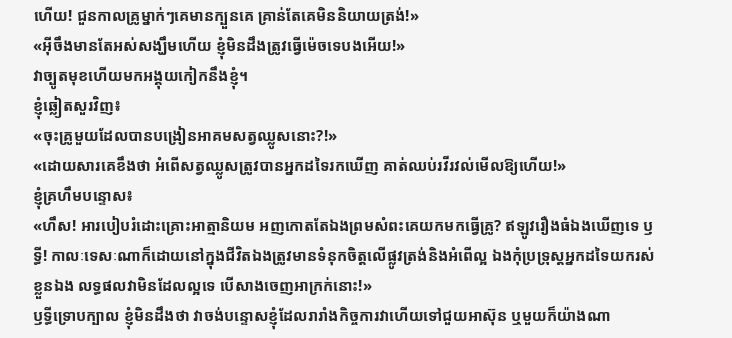ហើយ! ជួនកាលគ្រូម្នាក់ៗគេមានក្បួនគេ គ្រាន់តែគេមិននិយាយត្រង់!»
«អ៊ីចឹងមានតែអស់សង្ឃឹមហើយ ខ្ញុំមិនដឹងត្រូវធ្វើម៉េចទេបងអើយ!»
វាច្បូតមុខហើយមកអង្គុយកៀកនឹងខ្ញុំ។
ខ្ញុំឆ្លៀតសួរវិញ៖
«ចុះគ្រូមួយដែលបានបង្រៀនអាគមសត្វឈ្លូសនោះ?!»
«ដោយសារគេខឹងថា អំពើសត្វឈ្លូសត្រូវបានអ្នកដទៃរកឃើញ គាត់ឈប់រវីរវល់មើលឱ្យហើយ!»
ខ្ញុំគ្រហឹមបន្ទោស៖
«ហឹស! អារបៀបរំដោះគ្រោះអាត្មានិយម អញកោតតែឯងព្រមសំពះគេយកមកធ្វើគ្រូ? ឥឡូវរឿងធំឯងឃើញទេ ឫទ្ធី! កាលៈទេសៈណាក៏ដោយនៅក្នុងជីវិតឯងត្រូវមានទំនុកចិត្តលើផ្លូវត្រង់និងអំពើល្អ ឯងកុំប្រទ្រុស្តអ្នកដទៃយករស់ខ្លួនឯង លទ្ធផលវាមិនដែលល្អទេ បើសាងចេញអាក្រក់នោះ!»
ឫទ្ធីទ្រោបក្បាល ខ្ញុំមិនដឹងថា វាចង់បន្ទោសខ្ញុំដែលរារាំងកិច្ចការវាហើយទៅជួយអាស៊ុន ឬមួយក៏យ៉ាងណា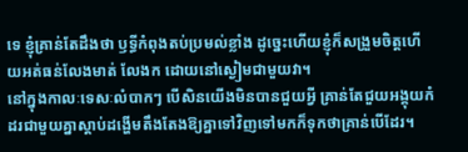ទេ ខ្ញុំគ្រាន់តែដឹងថា ឫទ្ធីកំពុងតប់ប្រមល់ខ្លាំង ដូច្នេះហើយខ្ញុំក៏សង្រួមចិត្តហើយអត់ធន់លែងមាត់ លែងក ដោយនៅស្ងៀមជាមួយវា។
នៅក្នុងកាលៈទេសៈលំបាកៗ បើសិនយើងមិនបានជួយអ្វី គ្រាន់តែជួយអង្គុយកំដរជាមួយគ្នាស្ដាប់ដង្ហើមតឹងតែងឱ្យគ្នាទៅវិញទៅមកក៏ទុកថាគ្រាន់បើដែរ។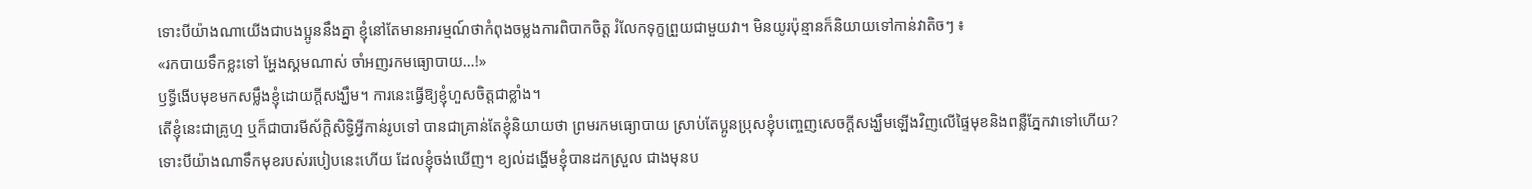ទោះបីយ៉ាងណាយើងជាបងប្អូននឹងគ្នា ខ្ញុំនៅតែមានអារម្មណ៍ថាកំពុងចម្លងការពិបាកចិត្ត រំលែកទុក្ខព្រួយជាមួយវា។ មិនយូរប៉ុន្មានក៏និយាយទៅកាន់វាតិចៗ ៖
«រកបាយទឹកខ្លះទៅ អ្ហែងស្គមណាស់ ចាំអញរកមធ្យោបាយ…!»
ឫទ្ធីងើបមុខមកសម្លឹងខ្ញុំដោយក្តីសង្ឃឹម។ ការនេះធ្វើឱ្យខ្ញុំហួសចិត្តជាខ្លាំង។
តើខ្ញុំនេះជាគ្រូហ្ម ឬក៏ជាបារមីស័ក្ដិសិទ្ធិអ្វីកាន់រូបទៅ បានជាគ្រាន់តែខ្ញុំនិយាយថា ព្រមរកមធ្យោបាយ ស្រាប់តែប្អូនប្រុសខ្ញុំបញ្ចេញសេចក្ដីសង្ឃឹមឡើងវិញលើផ្ទៃមុខនិងពន្លឺភ្នែកវាទៅហើយ?
ទោះបីយ៉ាងណាទឹកមុខរបស់របៀបនេះហើយ ដែលខ្ញុំចង់ឃើញ។ ខ្យល់ដង្ហើមខ្ញុំបានដកស្រួល ជាងមុនប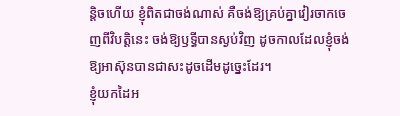ន្តិចហើយ ខ្ញុំពិតជាចង់ណាស់ គឺចង់ឱ្យគ្រប់គ្នាវៀរចាកចេញពីវិបត្តិនេះ ចង់ឱ្យឫទ្ធីបានស្ងប់វិញ ដូចកាលដែលខ្ញុំចង់ឱ្យអាស៊ុនបានជាសះដូចដើមដូច្នេះដែរ។
ខ្ញុំយកដៃអ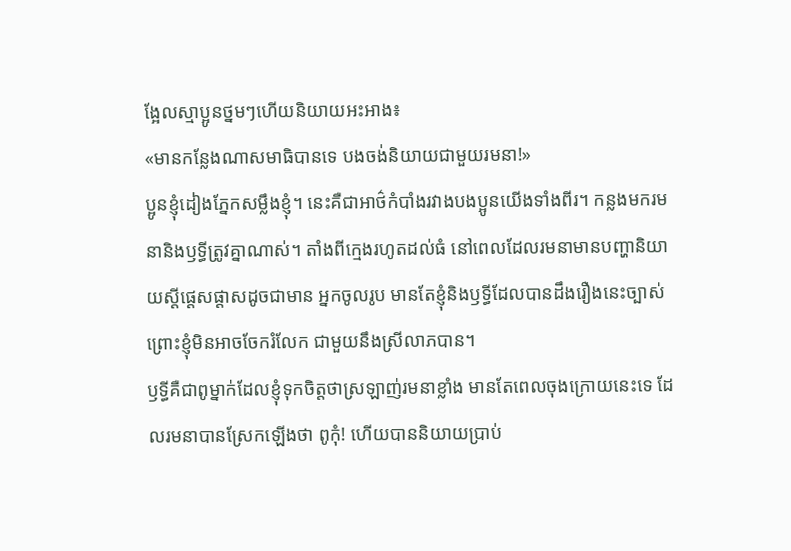ង្អែលស្មាប្អូនថ្នមៗហើយនិយាយអះអាង៖
«មានកន្លែងណាសមាធិបានទេ បងចង់និយាយជាមួយរមនា!»
ប្អូនខ្ញុំដៀងភ្នែកសម្លឹងខ្ញុំ។ នេះគឺជាអាថ៌កំបាំងរវាងបងប្អូនយើងទាំងពីរ។ កន្លងមករមនានិងឫទ្ធីត្រូវគ្នាណាស់។ តាំងពីក្មេងរហូតដល់ធំ នៅពេលដែលរមនាមានបញ្ហានិយាយស្តីផ្ដេសផ្ដាសដូចជាមាន អ្នកចូលរូប មានតែខ្ញុំនិងឫទ្ធីដែលបានដឹងរឿងនេះច្បាស់ ព្រោះខ្ញុំមិនអាចចែករំលែក ជាមួយនឹងស្រីលាភបាន។
ឫទ្ធីគឺជាពូម្នាក់ដែលខ្ញុំទុកចិត្តថាស្រឡាញ់រមនាខ្លាំង មានតែពេលចុងក្រោយនេះទេ ដែលរមនាបានស្រែកឡើងថា ពូកុំ! ហើយបាននិយាយប្រាប់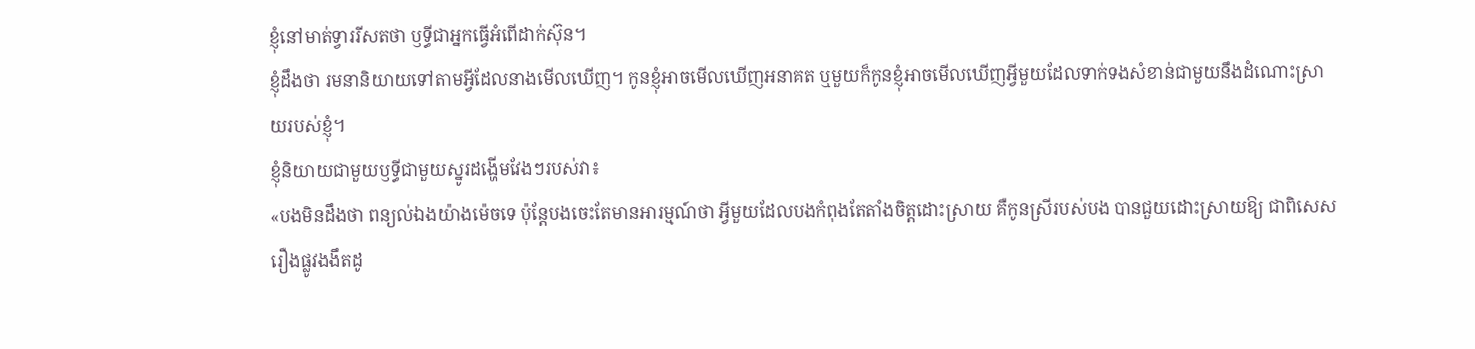ខ្ញុំនៅមាត់ទ្វាររីសតថា ឫទ្ធីជាអ្នកធ្វើអំពើដាក់ស៊ុន។
ខ្ញុំដឹងថា រមនានិយាយទៅតាមអ្វីដែលនាងមើលឃើញ។ កូនខ្ញុំអាចមើលឃើញអនាគត ឬមួយក៏កូនខ្ញុំអាចមើលឃើញអ្វីមួយដែលទាក់ទងសំខាន់ជាមួយនឹងដំណោះស្រាយរបស់ខ្ញុំ។
ខ្ញុំនិយាយជាមួយឫទ្ធីជាមួយស្នូរដង្ហើមវែងៗរបស់វា៖
«បងមិនដឹងថា ពន្យល់ឯងយ៉ាងម៉េចទេ ប៉ុន្តែបងចេះតែមានអារម្មណ៍ថា អ្វីមួយដែលបងកំពុងតែតាំងចិត្តដោះស្រាយ គឺកូនស្រីរបស់បង បានជួយដោះស្រាយឱ្យ ជាពិសេសរឿងផ្លូវងងឹតដូ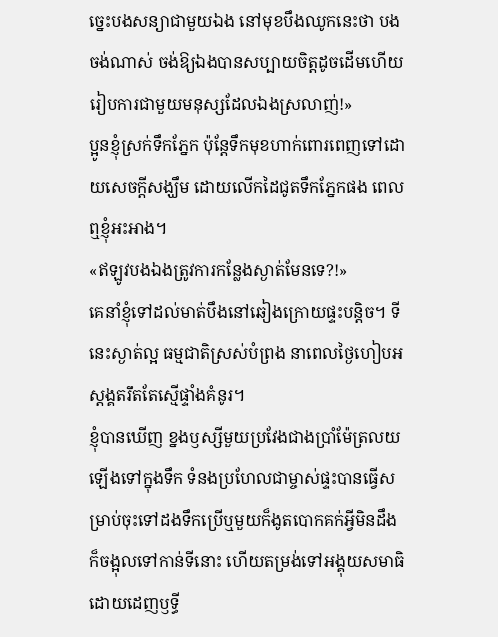ច្នេះបងសន្យាជាមួយឯង នៅមុខបឹងឈូកនេះថា បងចង់ណាស់ ចង់ឱ្យឯងបានសប្បាយចិត្តដូចដើមហើយរៀបការជាមួយមនុស្សដែលឯងស្រលាញ់!»
ប្អូនខ្ញុំស្រក់ទឹកភ្នែក ប៉ុន្តែទឹកមុខហាក់ពោរពេញទៅដោយសេចក្ដីសង្ឃឹម ដោយលើកដៃជូតទឹកភ្នែកផង ពេលឮខ្ញុំអះអាង។
«ឥឡូវបងឯងត្រូវការកន្លែងស្ងាត់មែនទេ?!»
គេនាំខ្ញុំទៅដល់មាត់បឹងនៅឆៀងក្រោយផ្ទះបន្តិច។ ទីនេះស្ងាត់ល្អ ធម្មជាតិស្រស់បំព្រង នាពេលថ្ងៃហៀបអស្ដង្គតរឹតតែស្មើផ្ទាំងគំនូរ។
ខ្ញុំបានឃើញ ខ្នងឫស្សីមួយប្រវែងជាងប្រាំម៉ែត្រលយឡើងទៅក្នុងទឹក ទំនងប្រហែលជាម្ចាស់ផ្ទះបានធ្វើសម្រាប់ចុះទៅដងទឹកប្រើឬមួយក៏ងូតបោកគក់អ្វីមិនដឹង ក៏ចង្អុលទៅកាន់ទីនោះ ហើយតម្រង់ទៅអង្គុយសមាធិដោយដេញឫទ្ធី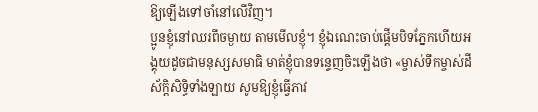ឱ្យឡើងទៅចាំនៅលើវិញ។
ប្អូនខ្ញុំនៅឈរពីចម្ងាយ តាមមើលខ្ញុំ។ ខ្ញុំឯណេះចាប់ផ្តើមបិទភ្នែកហើយអង្គុយដូចជាមនុស្សសមាធិ មាត់ខ្ញុំបានទន្ទេញចិះឡើងថា «ម្ចាស់ទឹកម្ចាស់ដី ស័ក្ដិសិទ្ធិទាំងឡាយ សូមឱ្យខ្ញុំធ្វើភាវ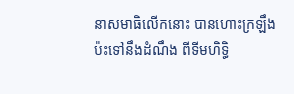នាសមាធិលើកនោះ បានហោះក្រឡឹងប៉ះទៅនឹងដំណឹង ពីទីមហិទ្ធិ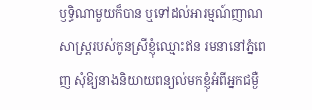ឫទ្ធិណាមួយក៏បាន ឬទៅដល់អារម្មណ៍ញាណសាស្ត្ររបស់កូនស្រីខ្ញុំឈ្មោះឥន រមនានៅភ្នំពេញ សុំឱ្យនាងនិយាយពន្យល់មកខ្ញុំអំពីអ្នកជម្ងឺ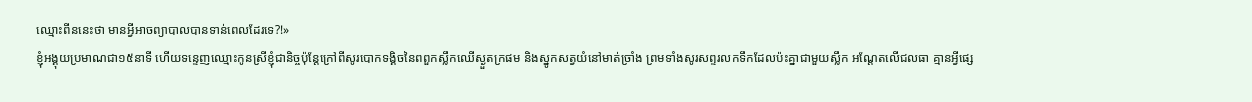ឈ្មោះពីននេះថា មានអ្វីអាចព្យាបាលបានទាន់ពេលដែរទេ?!»
ខ្ញុំអង្គុយប្រមាណជា១៥នាទី ហើយទន្ទេញឈ្មោះកូនស្រីខ្ញុំជានិច្ចប៉ុន្តែក្រៅពីសូរបោកទង្គិចនៃពពួកស្លឹកឈើស្ងួតក្រផម និងស្នូកសត្វយំនៅមាត់ច្រាំង ព្រមទាំងសូរសព្ទរលកទឹកដែលប៉ះគ្នាជាមួយស្លឹក អណ្ដែតលើជលធា គ្មានអ្វីផ្សេ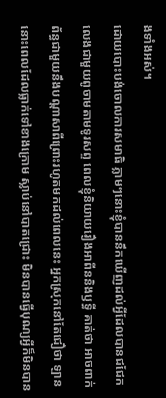ងទាំងអស់។
ដោយបោះបង់ចោលការសមាធិ ភ្លាមៗនោះខ្ញុំបាននឹកឃើញដល់អ្វីដែលបានជជែកលេងជាមួយពូចាមតាមទូរសព្ទ ពេលខ្ញុំនិយាយរឿងអាពីននិងឫទ្ធី គាត់ថា អាចពាក់ព័ន្ធជាមួយនឹងបណ្ដាសាពីព្រោះរហូតមកដល់ពេលនេះ អ្នកស្រុកនៅតែជឿថា ឡាននោះពេលដែលធ្លាក់ទៅខាងក្រោម ស្លាប់នៅបាតជ្រោះ មិនបានធ្វើបុណ្យអ្វីក៏មិនបាន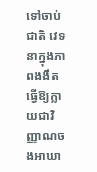ទៅចាប់ជាតិ វេទនាក្នុងភាពងងឹតធ្វើឱ្យក្លាយជាវិញ្ញាណចងអាឃា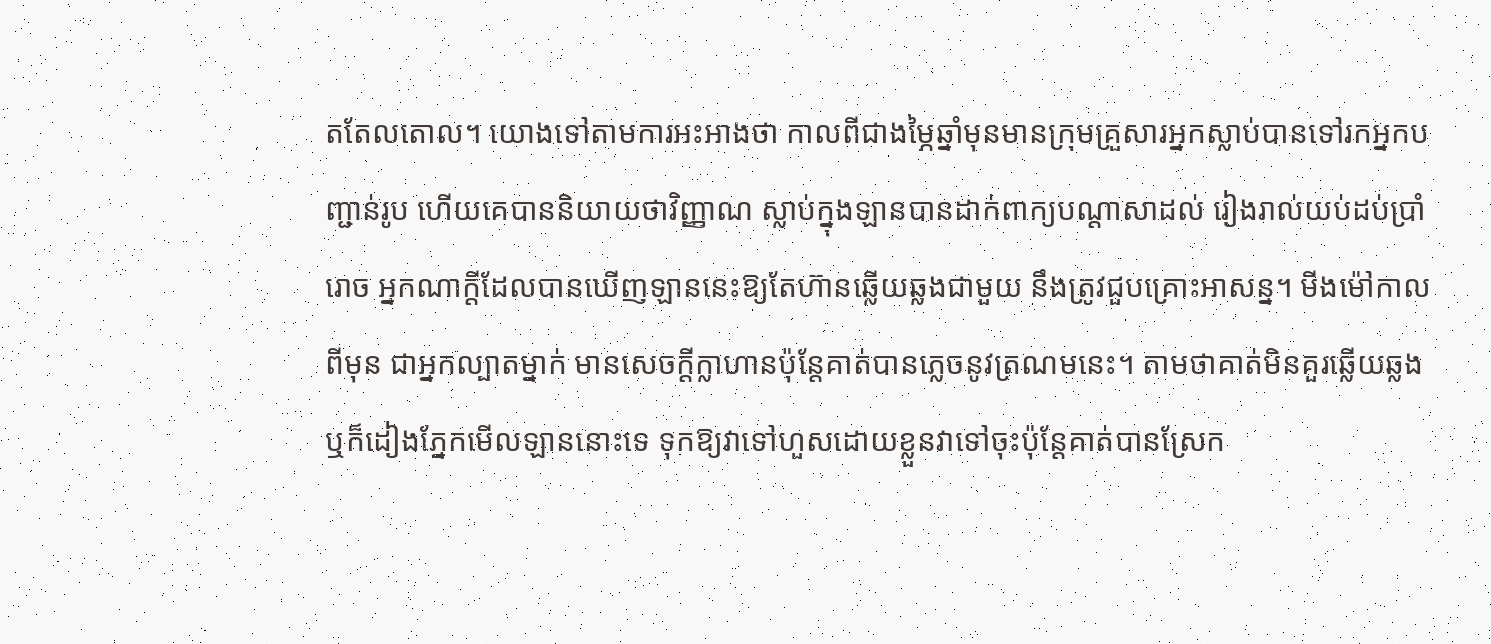តតែលតោល។ យោងទៅតាមការអះអាងថា កាលពីជាងម្ភៃឆ្នាំមុនមានក្រុមគ្រួសារអ្នកស្លាប់បានទៅរកអ្នកបញ្ជាន់រូប ហើយគេបាននិយាយថាវិញ្ញាណ ស្លាប់ក្នុងឡានបានដាក់ពាក្យបណ្ដាសាដល់ រៀងរាល់យប់ដប់ប្រាំរោច អ្នកណាក្តីដែលបានឃើញឡាននេះឱ្យតែហ៊ានឆ្លើយឆ្លងជាមួយ នឹងត្រូវជួបគ្រោះអាសន្ន។ មីងម៉ៅកាលពីមុន ជាអ្នកល្បាតម្នាក់ មានសេចក្ដីក្លាហានប៉ុន្តែគាត់បានភ្លេចនូវត្រណមនេះ។ តាមថាគាត់មិនគួរឆ្លើយឆ្លងឬក៏ដៀងភ្នែកមើលឡាននោះទេ ទុកឱ្យវាទៅហួសដោយខ្លួនវាទៅចុះប៉ុន្តែគាត់បានស្រែក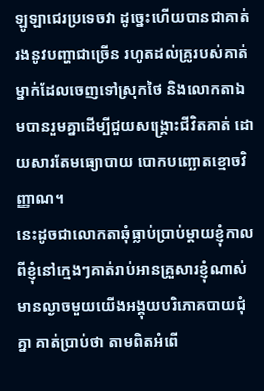ឡូឡាជេរប្រទេចវា ដូច្នេះហើយបានជាគាត់រងនូវបញ្ហាជាច្រើន រហូតដល់គ្រូរបស់គាត់ម្នាក់ដែលចេញទៅស្រុកថៃ និងលោកតាឯមបានរួមគ្នាដើម្បីជួយសង្គ្រោះជីវិតគាត់ ដោយសារតែមធ្យោបាយ បោកបញ្ឆោតខ្មោចវិញ្ញាណ។
នេះដូចជាលោកតាឆុំធ្លាប់ប្រាប់ម្តាយខ្ញុំកាលពីខ្ញុំនៅក្មេងៗគាត់រាប់អានគ្រួសារខ្ញុំណាស់ មានល្ងាចមួយយើងអង្គុយបរិភោគបាយជុំគ្នា គាត់ប្រាប់ថា តាមពិតអំពើ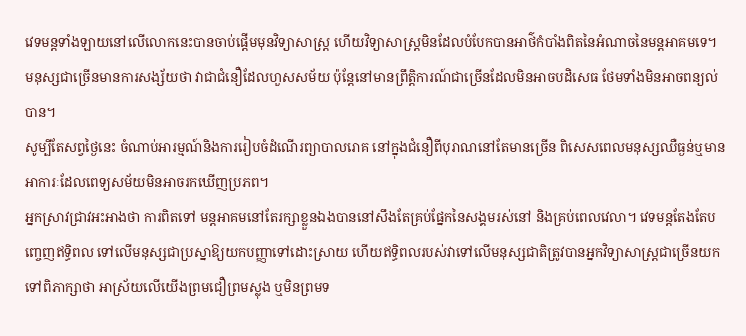វេទមន្តទាំងឡាយនៅលើលោកនេះបានចាប់ផ្តើមមុនវិទ្យាសាស្ត្រ ហើយវិទ្យាសាស្ត្រមិនដែលបំបែកបានអាថ៌កំបាំងពិតនៃអំណាចនៃមន្តអាគមទេ។ មនុស្សជាច្រើនមានការសង្ស័យថា វាជាជំនឿដែលហួសសម័យ ប៉ុន្តែនៅមានព្រឹត្តិការណ៍ជាច្រើនដែលមិនអាចបដិសេធ ថែមទាំងមិនអាចពន្យល់បាន។
សូម្បីតែសព្វថ្ងៃនេះ ចំណាប់អារម្មណ៍និងការរៀបចំដំណើរព្យាបាលរោគ នៅក្នុងជំនឿពីបុរាណនៅតែមានច្រើន ពិសេសពេលមនុស្សឈឺធ្ងន់ឬមានអាការៈដែលពេទ្យសម័យមិនអាចរកឃើញប្រភព។
អ្នកស្រាវជ្រាវអះអាងថា ការពិតទៅ មន្តអាគមនៅតែរក្សាខ្លួនឯងបាននៅសឹងតែគ្រប់ផ្នែកនៃសង្គមរស់នៅ និងគ្រប់ពេលវេលា។ វេទមន្តតែងតែបញ្ចេញឥទ្ធិពល ទៅលើមនុស្សជាប្រស្នាឱ្យយកបញ្ញាទៅដោះស្រាយ ហើយឥទ្ធិពលរបស់វាទៅលើមនុស្សជាតិត្រូវបានអ្នកវិទ្យាសាស្ត្រជាច្រើនយកទៅពិភាក្សាថា អាស្រ័យលើយើងព្រមជឿព្រមស្លុង ឬមិនព្រមទ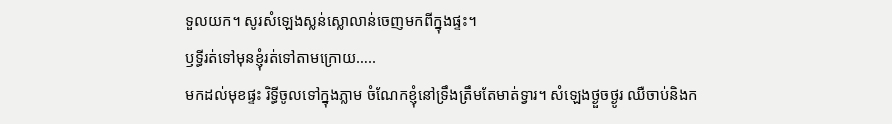ទួលយក។ សូរសំឡេងស្លន់ស្លោលាន់ចេញមកពីក្នុងផ្ទះ។
ឫទ្ធីរត់ទៅមុនខ្ញុំរត់ទៅតាមក្រោយ…..
មកដល់មុខផ្ទះ រិទ្ធីចូលទៅក្នុងភ្លាម ចំណែកខ្ញុំនៅទ្រឹងត្រឹមតែមាត់ទ្វារ។ សំឡេងថ្ងួចថ្ងូរ ឈឺចាប់និងក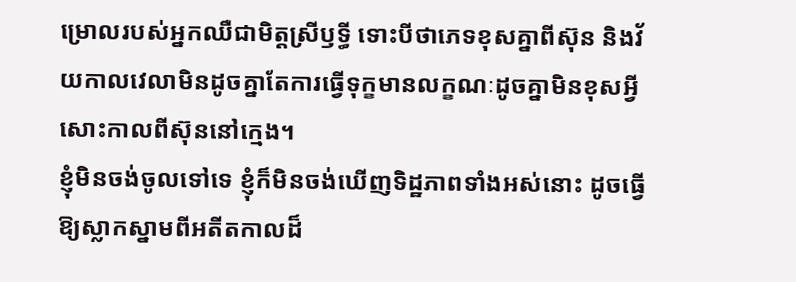ម្រោលរបស់អ្នកឈឺជាមិត្តស្រីឫទ្ធី ទោះបីថាភេទខុសគ្នាពីស៊ុន និងវ័យកាលវេលាមិនដូចគ្នាតែការធ្វើទុក្ខមានលក្ខណៈដូចគ្នាមិនខុសអ្វីសោះកាលពីស៊ុននៅក្មេង។
ខ្ញុំមិនចង់ចូលទៅទេ ខ្ញុំក៏មិនចង់ឃើញទិដ្ឋភាពទាំងអស់នោះ ដូចធ្វើឱ្យស្លាកស្នាមពីអតីតកាលដ៏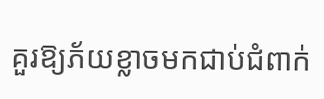គួរឱ្យភ័យខ្លាចមកជាប់ជំពាក់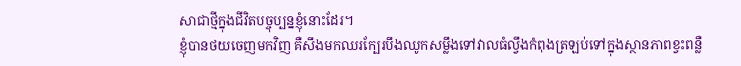សាជាថ្មីក្នុងជីវិតបច្ចុប្បន្នខ្ញុំនោះដែរ។
ខ្ញុំបានថយចេញមកវិញ គឺសឹងមកឈរក្បែរបឹងឈូកសម្លឹងទៅវាលធំល្វឹងកំពុងត្រឡប់ទៅក្នុងស្ថានភាពខ្វះពន្លឺ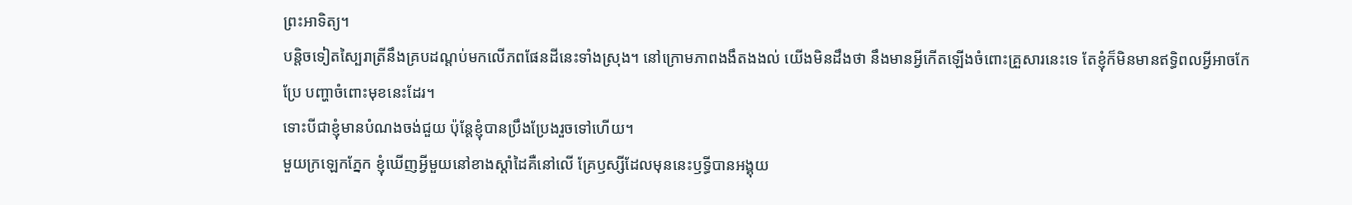ព្រះអាទិត្យ។
បន្តិចទៀតស្បៃរាត្រីនឹងគ្របដណ្តប់មកលើភពផែនដីនេះទាំងស្រុង។ នៅក្រោមភាពងងឹតងងល់ យើងមិនដឹងថា នឹងមានអ្វីកើតឡើងចំពោះគ្រួសារនេះទេ តែខ្ញុំក៏មិនមានឥទ្ធិពលអ្វីអាចកែប្រែ បញ្ហាចំពោះមុខនេះដែរ។
ទោះបីជាខ្ញុំមានបំណងចង់ជួយ ប៉ុន្តែខ្ញុំបានប្រឹងប្រែងរួចទៅហើយ។
មួយក្រឡេកភ្នែក ខ្ញុំឃើញអ្វីមួយនៅខាងស្ដាំដៃគឺនៅលើ គ្រែឫស្សីដែលមុននេះឫទ្ធីបានអង្គុយ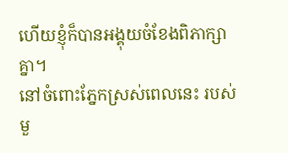ហើយខ្ញុំក៏បានអង្គុយចំខែងពិភាក្សាគ្នា។
នៅចំពោះភ្នែកស្រស់ពេលនេះ របស់មួ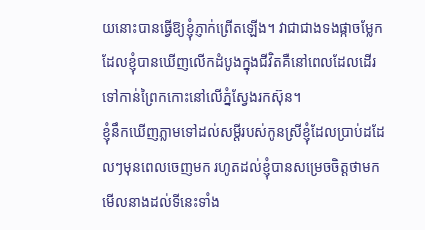យនោះបានធ្វើឱ្យខ្ញុំភ្ញាក់ព្រើតឡើង។ វាជាជាងទងផ្កាចម្លែកដែលខ្ញុំបានឃើញលើកដំបូងក្នុងជីវិតគឺនៅពេលដែលដើរទៅកាន់ព្រៃកកោះនៅលើភ្នំស្វែងរកស៊ុន។
ខ្ញុំនឹកឃើញភ្លាមទៅដល់សម្ដីរបស់កូនស្រីខ្ញុំដែលប្រាប់ដដែលៗមុនពេលចេញមក រហូតដល់ខ្ញុំបានសម្រេចចិត្តថាមកមើលនាងដល់ទីនេះទាំង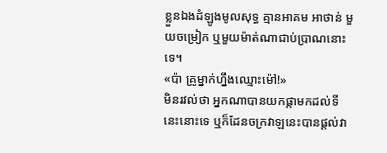ខ្លួនឯងដំឡូងមូលសុទ្ធ គ្មានអាគម អាថាន់ មួយចម្រៀក ឬមួយម៉ាត់ណាជាប់ប្រាណនោះទេ។
«ប៉ា គ្រូម្នាក់ហ្នឹងឈ្មោះម៉ៅ!»
មិនរវល់ថា អ្នកណាបានយកផ្កាមកដល់ទីនេះនោះទេ ឬក៏ដែនចក្រវាឡនេះបានផ្តល់វា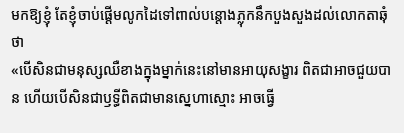មកឱ្យខ្ញុំ តែខ្ញុំចាប់ផ្តើមលូកដៃទៅពាល់បន្តោងភ្លុកនឹកបួងសួងដល់លោកតាឆុំថា
«បើសិនជាមនុស្សឈឺខាងក្នុងម្នាក់នេះនៅមានអាយុសង្ខារ ពិតជាអាចជួយបាន ហើយបើសិនជាឫទ្ធីពិតជាមានស្នេហាស្មោះ អាចធ្វើ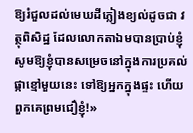ឱ្យរំជួលដល់មេឃដីភ្លៀងខ្យល់ដូចជា វត្ថុពិសិដ្ឋ ដែលលោកតាឯមបានប្រាប់ខ្ញុំ សូមឱ្យខ្ញុំបានសម្រេចនៅក្នុងការប្រគល់ផ្កាខ្មៅមួយនេះ ទៅឱ្យអ្នកក្នុងផ្ទះ ហើយពួកគេព្រមជឿខ្ញុំ!»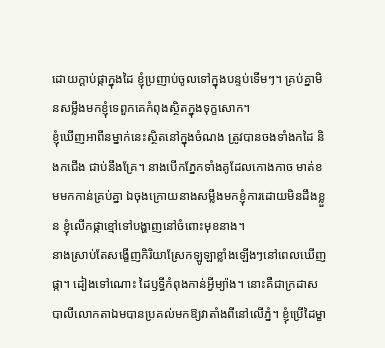ដោយក្ដាប់ផ្កាក្នុងដៃ ខ្ញុំប្រញាប់ចូលទៅក្នុងបន្ទប់ទើមៗ។ គ្រប់គ្នាមិនសម្លឹងមកខ្ញុំទេពួកគេកំពុងស្ថិតក្នុងទុក្ខសោក។
ខ្ញុំឃើញអាពីនម្នាក់នេះស្ថិតនៅក្នុងចំណង ត្រូវបានចងទាំងកដៃ និងកជើង ជាប់នឹងគ្រែ។ នាងបើកភ្នែកទាំងគូដែលកោងកាច មាត់ខមមកកាន់គ្រប់គ្នា ឯចុងក្រោយនាងសម្លឹងមកខ្ញុំការដោយមិនដឹងខ្លួន ខ្ញុំលើកផ្កាខ្មៅទៅបង្ហាញនៅចំពោះមុខនាង។
នាងស្រាប់តែសង្ខើញកិរិយាស្រែកឡូឡាខ្លាំងឡើងៗនៅពេលឃើញផ្កា។ ដៀងទៅណោះ ដៃឫទ្ធីកំពុងកាន់អ្វីម្យ៉ាង។ នោះគឺជាក្រដាស បាលីលោកតាឯមបានប្រគល់មកឱ្យវាតាំងពីនៅលើភ្នំ។ ខ្ញុំប្រើដៃម្ខា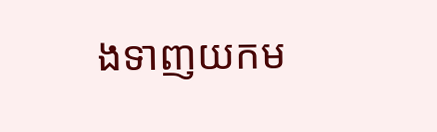ងទាញយកម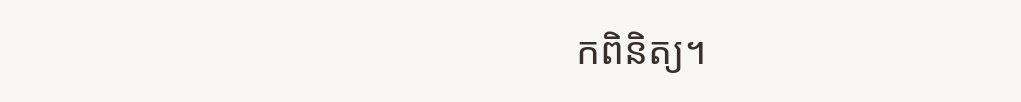កពិនិត្យ។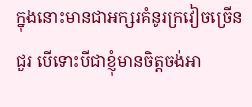ក្នុងនោះមានជាអក្សរគំនូរក្រវៀចច្រើនជួរ បើទោះបីជាខ្ញុំមានចិត្តចង់អា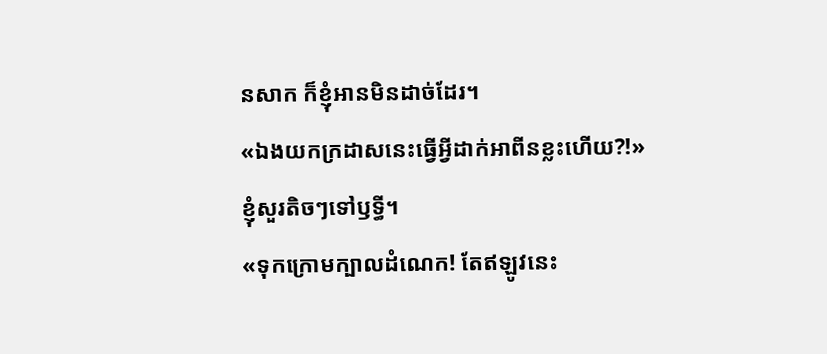នសាក ក៏ខ្ញុំអានមិនដាច់ដែរ។
«ឯងយកក្រដាសនេះធ្វើអ្វីដាក់អាពីនខ្លះហើយ?!»
ខ្ញុំសួរតិចៗទៅឫទ្ធី។
«ទុកក្រោមក្បាលដំណេក! តែឥឡូវនេះ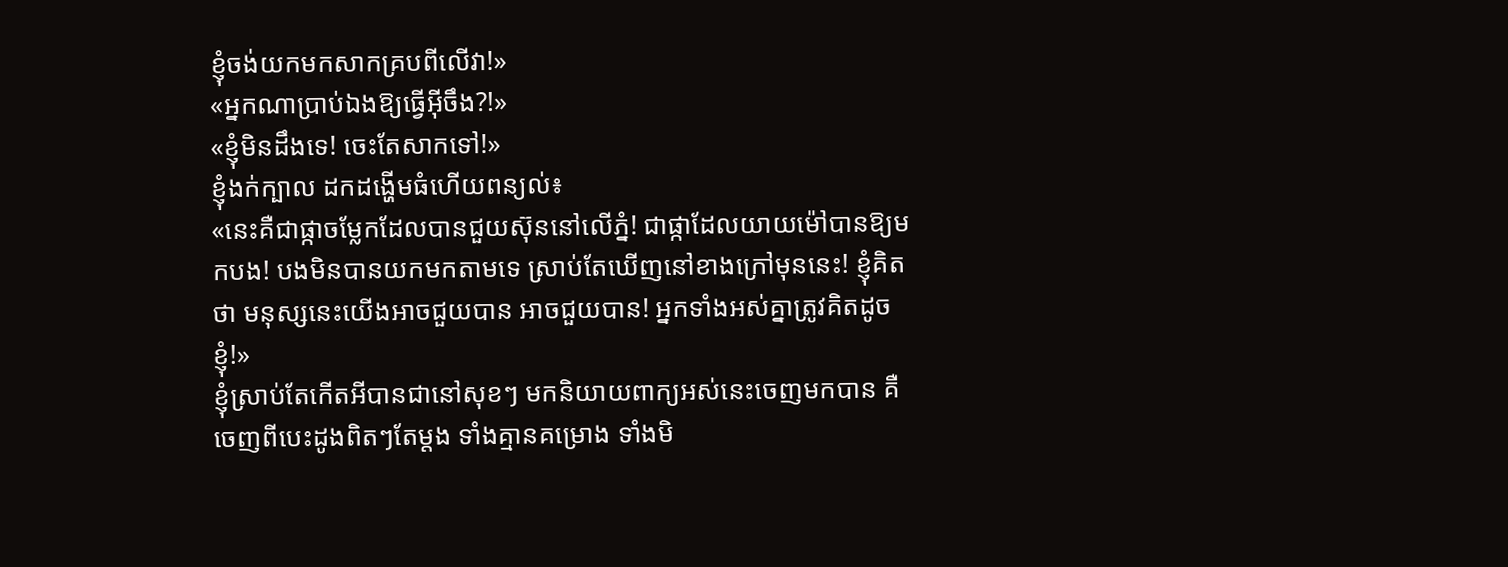ខ្ញុំចង់យកមកសាកគ្របពីលើវា!»
«អ្នកណាប្រាប់ឯងឱ្យធ្វើអ៊ីចឹង?!»
«ខ្ញុំមិនដឹងទេ! ចេះតែសាកទៅ!»
ខ្ញុំងក់ក្បាល ដកដង្ហើមធំហើយពន្យល់៖
«នេះគឺជាផ្កាចម្លែកដែលបានជួយស៊ុននៅលើភ្នំ! ជាផ្កាដែលយាយម៉ៅបានឱ្យមកបង! បងមិនបានយកមកតាមទេ ស្រាប់តែឃើញនៅខាងក្រៅមុននេះ! ខ្ញុំគិតថា មនុស្សនេះយើងអាចជួយបាន អាចជួយបាន! អ្នកទាំងអស់គ្នាត្រូវគិតដូចខ្ញុំ!»
ខ្ញុំស្រាប់តែកើតអីបានជានៅសុខៗ មកនិយាយពាក្យអស់នេះចេញមកបាន គឺចេញពីបេះដូងពិតៗតែម្តង ទាំងគ្មានគម្រោង ទាំងមិ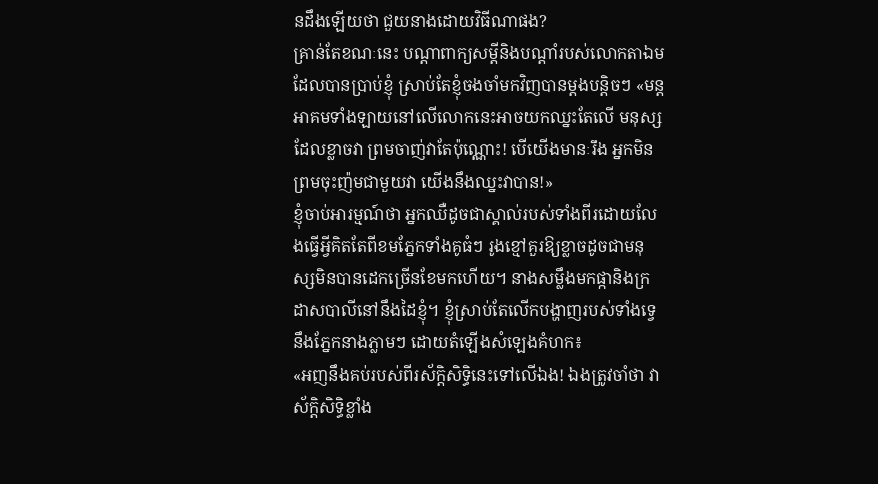នដឹងឡើយថា ជួយនាងដោយវិធីណាផង?
គ្រាន់តែខណៈនេះ បណ្តាពាក្យសម្តីនិងបណ្តាំរបស់លោកតាឯមដែលបានប្រាប់ខ្ញុំ ស្រាប់តែខ្ញុំចងចាំមកវិញបានម្តងបន្តិចៗ «មន្តអាគមទាំងឡាយនៅលើលោកនេះអាចយកឈ្នះតែលើ មនុស្សដែលខ្លាចវា ព្រមចាញ់វាតែប៉ុណ្ណោះ! បើយើងមានៈរឹង អ្នកមិនព្រមចុះញ៉មជាមួយវា យើងនឹងឈ្នះវាបាន!»
ខ្ញុំចាប់អារម្មណ៍ថា អ្នកឈឺដូចជាស្គាល់របស់ទាំងពីរដោយលែងធ្វើអ្វីគិតតែពីខមភ្នែកទាំងគូធំៗ រូងខ្មៅគួរឱ្យខ្លាចដូចជាមនុស្សមិនបានដេកច្រើនខែមកហើយ។ នាងសម្លឹងមកផ្កានិងក្រដាសបាលីនៅនឹងដៃខ្ញុំ។ ខ្ញុំស្រាប់តែលើកបង្ហាញរបស់ទាំងទ្វេនឹងភ្នែកនាងភ្លាមៗ ដោយតំឡើងសំឡេងគំហក៖
«អញនឹងគប់របស់ពីរស័ក្តិសិទ្ធិនេះទៅលើឯង! ឯងត្រូវចាំថា វាស័ក្តិសិទ្ធិខ្លាំង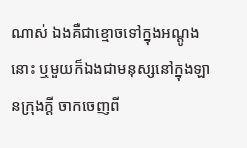ណាស់ ឯងគឺជាខ្មោចទៅក្នុងអណ្ដូងនោះ ឬមួយក៏ឯងជាមនុស្សនៅក្នុងឡានក្រុងក្ដី ចាកចេញពី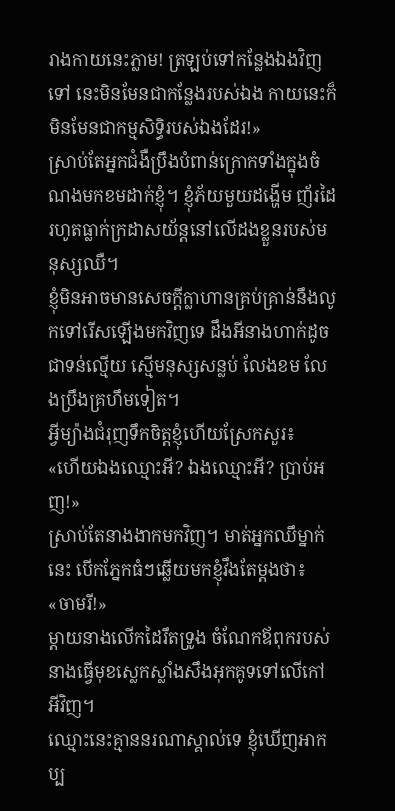រាងកាយនេះភ្លាម! ត្រឡប់ទៅកន្លែងឯងវិញទៅ នេះមិនមែនជាកន្លែងរបស់ឯង កាយនេះក៏មិនមែនជាកម្មសិទ្ធិរបស់ឯងដែរ!»
ស្រាប់តែអ្នកជំងឺប្រឹងបំពាន់ក្រោកទាំងក្នុងចំណងមកខមដាក់ខ្ញុំ។ ខ្ញុំភ័យមួយដង្ហើម ញ័រដៃរហូតធ្លាក់ក្រដាសយ័ន្តនៅលើដងខ្លួនរបស់មនុស្សឈឺ។
ខ្ញុំមិនអាចមានសេចក្ដីក្លាហានគ្រប់គ្រាន់នឹងលូកទៅរើសឡើងមកវិញទេ ដឹងអីនាងហាក់ដូចជាទន់ល្មើយ ស្មើមនុស្សសន្លប់ លែងខម លែងប្រឹងគ្រហឹមទៀត។
អ្វីម្យ៉ាងជំរុញទឹកចិត្តខ្ញុំហើយស្រែកសួរ៖
«ហើយឯងឈ្មោះអី? ឯងឈ្មោះអី? ប្រាប់អញ!»
ស្រាប់តែនាងងាកមកវិញ។ មាត់អ្នកឈឹម្នាក់នេះ បើកភ្នែកធំៗឆ្លើយមកខ្ញុំវឹងតែម្តងថា៖
«ចាមរី!»
ម្តាយនាងលើកដៃរឹតទ្រូង ចំណែកឪពុករបស់នាងធ្វើមុខស្លេកស្លាំងសឹងអុកគូទទៅលើកៅអីវិញ។
ឈ្មោះនេះគ្មាននរណាស្គាល់ទេ ខ្ញុំឃើញអាកប្ប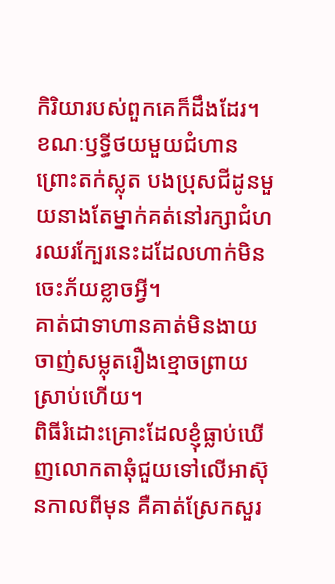កិរិយារបស់ពួកគេក៏ដឹងដែរ។ ខណៈឫទ្ធីថយមួយជំហានព្រោះតក់ស្លុត បងប្រុសជីដូនមួយនាងតែម្នាក់គត់នៅរក្សាជំហរឈរក្បែរនេះដដែលហាក់មិនចេះភ័យខ្លាចអ្វី។
គាត់ជាទាហានគាត់មិនងាយចាញ់សម្លុតរឿងខ្មោចព្រាយស្រាប់ហើយ។
ពិធីរំដោះគ្រោះដែលខ្ញុំធ្លាប់ឃើញលោកតាឆុំជួយទៅលើអាស៊ុនកាលពីមុន គឺគាត់ស្រែកសួរ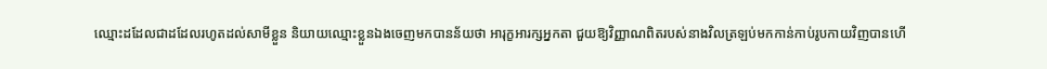ឈ្មោះដដែលជាដដែលរហូតដល់សាមីខ្លួន និយាយឈ្មោះខ្លួនឯងចេញមកបានន័យថា អារុក្ខអារក្សអ្នកតា ជួយឱ្យវិញ្ញាណពិតរបស់នាងវិលត្រឡប់មកកាន់កាប់រូបកាយវិញបានហើ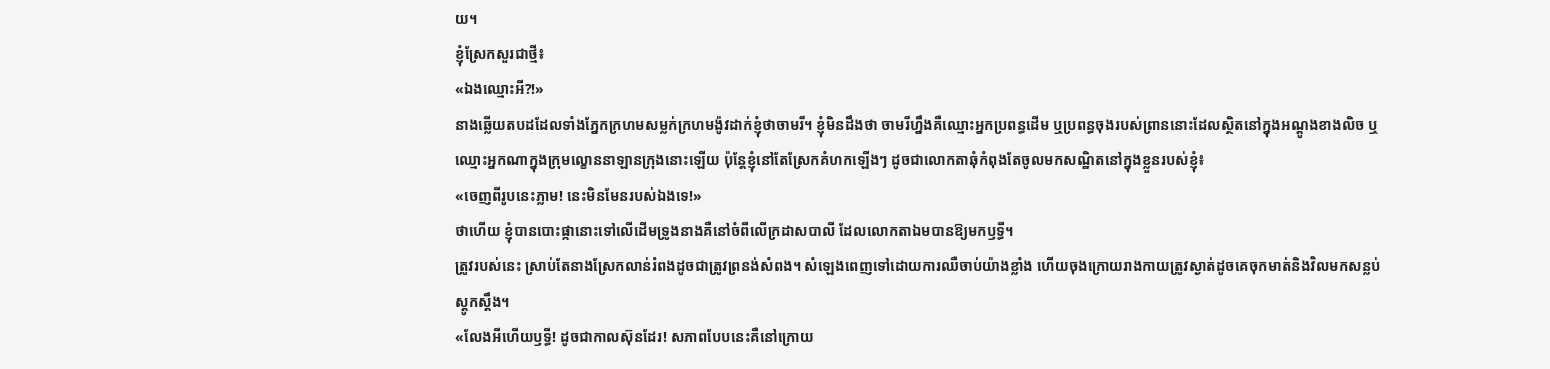យ។
ខ្ញុំស្រែកសួរជាថ្មី៖
«ឯងឈ្មោះអី?!»
នាងឆ្លើយតបដដែលទាំងភ្នែកក្រហមសម្លក់ក្រហមង៉ូវដាក់ខ្ញុំថាចាមរី។ ខ្ញុំមិនដឹងថា ចាមរីហ្នឹងគឺឈ្មោះអ្នកប្រពន្ធដើម ឬប្រពន្ធចុងរបស់ព្រាននោះដែលស្ថិតនៅក្នុងអណ្ដូងខាងលិច ឬឈ្មោះអ្នកណាក្នុងក្រុមល្ខោននាឡានក្រុងនោះឡើយ ប៉ុន្តែខ្ញុំនៅតែស្រែកគំហកឡើងៗ ដូចជាលោកតាឆុំកំពុងតែចូលមកសណ្ឋិតនៅក្នុងខ្លួនរបស់ខ្ញុំ៖
«ចេញពីរូបនេះភ្លាម! នេះមិនមែនរបស់ឯងទេ!»
ថាហើយ ខ្ញុំបានបោះផ្កានោះទៅលើដើមទ្រូងនាងគឺនៅចំពីលើក្រដាសបាលី ដែលលោកតាឯមបានឱ្យមកឫទ្ធី។
ត្រូវរបស់នេះ ស្រាប់តែនាងស្រែកលាន់រំពងដូចជាត្រូវព្រនង់សំពង។ សំឡេងពេញទៅដោយការឈឺចាប់យ៉ាងខ្លាំង ហើយចុងក្រោយរាងកាយត្រូវស្ងាត់ដូចគេចុកមាត់និងវិលមកសន្លប់ស្ដូកស្ដឹង។
«លែងអីហើយឫទ្ធី! ដូចជាកាលស៊ុនដែរ! សភាពបែបនេះគឺនៅក្រោយ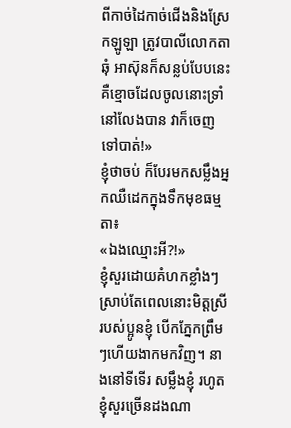ពីកាច់ដៃកាច់ជើងនិងស្រែកឡូឡា ត្រូវបាលីលោកតាឆុំ អាស៊ុនក៏សន្លប់បែបនេះគឺខ្មោចដែលចូលនោះទ្រាំនៅលែងបាន វាក៏ចេញទៅបាត់!»
ខ្ញុំថាចប់ ក៏បែរមកសម្លឹងអ្នកឈឺដេកក្នុងទឹកមុខធម្មតា៖
«ឯងឈ្មោះអី?!»
ខ្ញុំសួរដោយគំហកខ្លាំងៗ ស្រាប់តែពេលនោះមិត្តស្រីរបស់ប្អូនខ្ញុំ បើកភ្នែកព្រឹមៗហើយងាកមកវិញ។ នាងនៅទីទើរ សម្លឹងខ្ញុំ រហូតខ្ញុំសួរច្រើនដងណា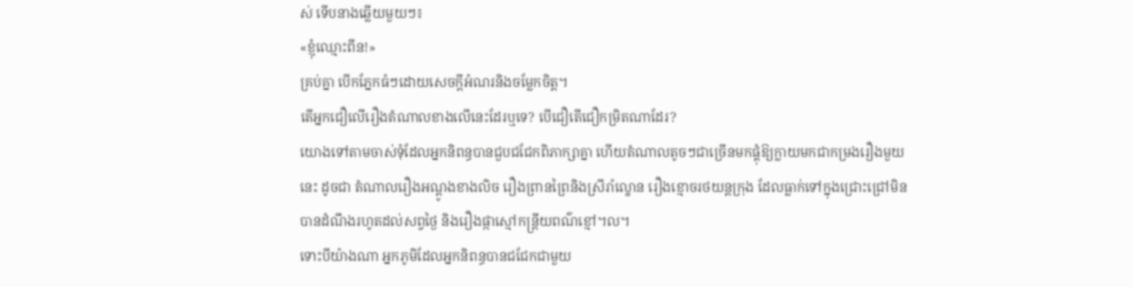ស់ ទើបនាងឆ្លើយមួយៗ៖
«ខ្ញុំឈ្មោះពីន!»
គ្រប់គ្នា បើកភ្នែកធំៗដោយសេចក្ដីអំណរនិងចម្លែកចិត្ត។
តើអ្នកជឿលើរឿងតំណាលខាងលើនេះដែរឬទេ? បើជឿតើជឿកម្រិតណាដែរ?
យោងទៅតាមចាស់ទុំដែលអ្នកនិពន្ធបានជួបជជែកពិភាក្សាគ្នា ហើយតំណាលតូចៗជាច្រើនមកផ្គុំឱ្យក្លាយមកជាកម្រងរឿងមួយនេះ ដូចជា តំណាលរឿងអណ្ដូងខាងលិច រឿងព្រានព្រៃនិងស្រីរាំល្ខោន រឿងខ្មោចរថយន្តក្រុង ដែលធ្លាក់ទៅក្នុងជ្រោះជ្រៅមិនបានដំណឹងរហូតដល់សព្វថ្ងៃ និងរឿងផ្កាស្មៅកន្ត្រីយពណ៌ខ្មៅ។ល។
ទោះបីយ៉ាងណា អ្នកភូមិដែលអ្នកនិពន្ធបានជជែកជាមួយ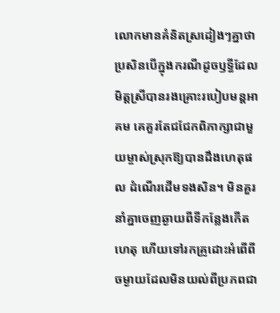លោកមានគំនិតស្រដៀងៗគ្នាថាប្រសិនបើក្នុងករណីដូចឫទ្ធីដែលមិត្តស្រីបានរងគ្រោះរបៀបមន្តអាគម គេគួរតែជជែកពិភាក្សាជាមួយម្ចាស់ស្រុកឱ្យបានដឹងហេតុផល ដំណើរដើមទងសិន។ មិនគួរនាំគ្នាចេញឆ្ងាយពីទីកន្លែងកើតហេតុ ហើយទៅរកគ្រូដោះអំពើពីចម្ងាយដែលមិនយល់ពីប្រភពជា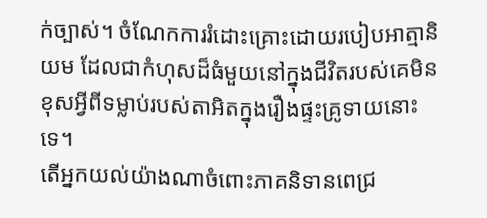ក់ច្បាស់។ ចំណែកការរំដោះគ្រោះដោយរបៀបអាត្មានិយម ដែលជាកំហុសដ៏ធំមួយនៅក្នុងជីវិតរបស់គេមិនខុសអ្វីពីទម្លាប់របស់តាអិតក្នុងរឿងផ្ទះគ្រូទាយនោះទេ។
តើអ្នកយល់យ៉ាងណាចំពោះភាគនិទានពេជ្រ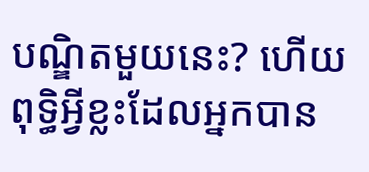បណ្ឌិតមួយនេះ? ហើយពុទ្ធិអ្វីខ្លះដែលអ្នកបាន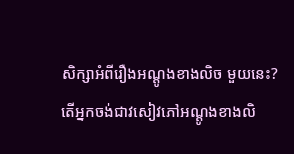សិក្សាអំពីរឿងអណ្ដូងខាងលិច មួយនេះ?
តើអ្នកចង់ជាវសៀវភៅអណ្ដូងខាងលិ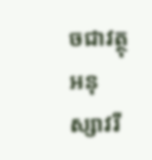ចជាវត្ថុអនុស្សាវរី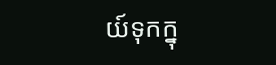យ៍ទុកក្នុ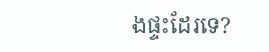ងផ្ទះដែរទេ?